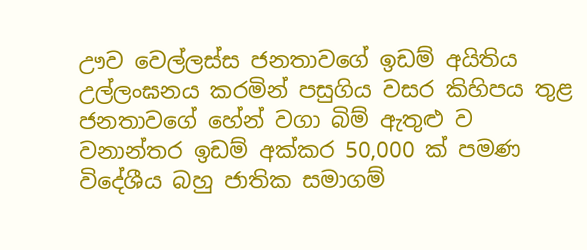ඌව වෙල්ලස්ස ජනතාවගේ ඉඩම් අයිතිය උල්ලංඝනය කරමින් පසුගිය වසර කිහිපය තුළ ජනතාවගේ හේන් වගා බිම් ඇතුළු ව වනාන්තර ඉඩම් අක්කර 50,000 ක් පමණ විදේශීය බහු ජාතික සමාගම්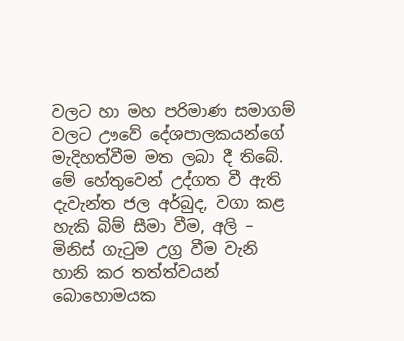වලට හා මහ පරිමාණ සමාගම් වලට ඌවේ දේශපාලකයන්ගේ මැදිහත්වීම මත ලබා දී තිබේ. මේ හේතුවෙන් උද්ගත වී ඇති දැවැන්ත ජල අර්බුද, වගා කළ හැකි බිම් සීමා වීම, අලි – මිනිස් ගැටුම උග්‍ර වීම වැනි හානි කර තත්ත්වයන් බොහොමයක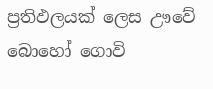ප්‍රතිඵලයක් ලෙස ඌවේ බොහෝ ගොවි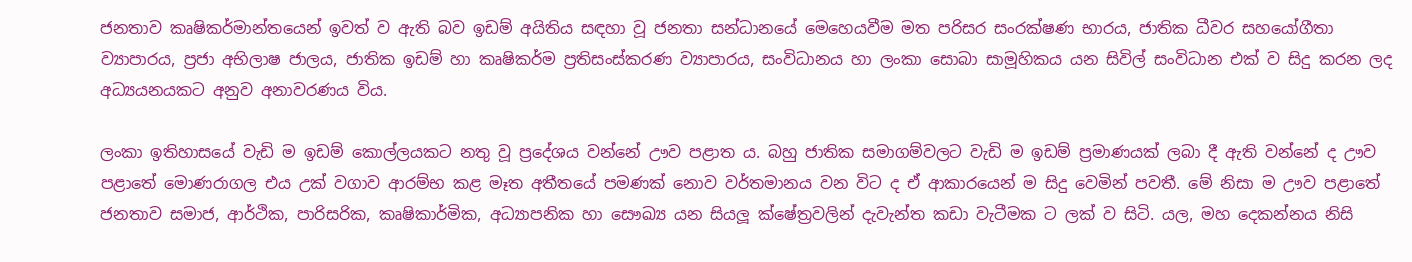ජනතාව කෘෂිකර්මාන්තයෙන් ඉවත් ව ඇති බව ඉඩම් අයිතිය සඳහා වූ ජනතා සන්ධානයේ මෙහෙයවීම මත පරිසර සංරක්ෂණ භාරය, ජාතික ධීවර සහයෝගීතා ව්‍යාපාරය, ප්‍රජා අභිලාෂ ජාලය, ජාතික ඉඩම් හා කෘෂිකර්ම ප්‍රතිසංස්කරණ ව්‍යාපාරය, සංවිධානය හා ලංකා සොබා සාමූහිකය යන සිවිල් සංවිධාන එක් ව සිදු කරන ලද අධ්‍යයනයකට අනුව අනාවරණය විය.

ලංකා ඉතිහාසයේ වැඩි ම ඉඩම් කොල්ලයකට නතු වූ ප්‍රදේශය වන්නේ ඌව පළාත ය. බහු ජාතික සමාගම්වලට වැඩි ම ඉඩම් ප්‍රමාණයක් ලබා දී ඇති වන්නේ ද ඌව පළාතේ මොණරාගල එය උක් වගාව ආරම්භ කළ මෑත අතීතයේ පමණක් නොව වර්තමානය වන විට ද ඒ ආකාරයෙන් ම සිදු වෙමින් පවතී. මේ නිසා ම ඌව පළාතේ ජනතාව සමාජ, ආර්ථික, පාරිසරික, කෘෂිකාර්මික, අධ්‍යාපනික හා සෞඛ්‍ය යන සියලූ ක්ෂේත්‍රවලින් දැවැන්ත කඩා වැටීමක ට ලක් ව සිටි. යල, මහ දෙකන්නය නිසි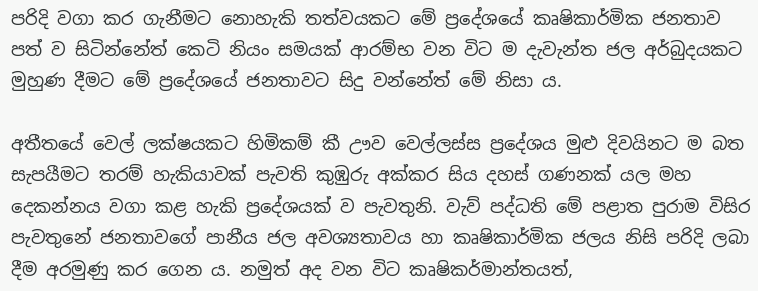පරිදි වගා කර ගැනීමට නොහැකි තත්වයකට මේ ප්‍රදේශයේ කෘෂිකාර්මික ජනතාව පත් ව සිටින්නේත් කෙටි නියං සමයක් ආරම්භ වන විට ම දැවැන්ත ජල අර්බුදයකට මුහුණ දීමට මේ ප්‍රදේශයේ ජනතාවට සිදු වන්නේත් මේ නිසා ය.

අතීතයේ වෙල් ලක්ෂයකට හිමිකම් කී ඌව වෙල්ලස්ස ප්‍රදේශය මුළු දිවයිනට ම බත සැපයීමට තරම් හැකියාවක් පැවති කුඹුරු අක්කර සිය දහස් ගණනක් යල මහ දෙකන්නය වගා කළ හැකි ප්‍රදේශයක් ව පැවතුනි. වැව් පද්ධති මේ පළාත පුරාම විසිර පැවතුනේ ජනතාවගේ පානීය ජල අවශ්‍යතාවය හා කෘෂිකාර්මික ජලය නිසි පරිදි ලබා දීම අරමුණු කර ගෙන ය. නමුත් අද වන විට කෘෂිකර්මාන්තයත්,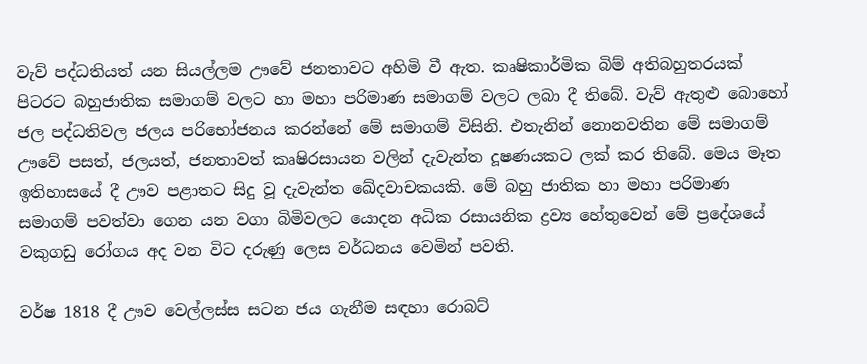වැව් පද්ධතියත් යන සියල්ලම ඌවේ ජනතාවට අහිමි වී ඇත. කෘෂිකාර්මික බිම් අතිබහුතරයක් පිටරට බහුජාතික සමාගම් වලට හා මහා පරිමාණ සමාගම් වලට ලබා දී තිබේ. වැව් ඇතුළු බොහෝ ජල පද්ධතිවල ජලය පරිභෝජනය කරන්නේ මේ සමාගම් විසිනි. එතැනින් නොනවතින මේ සමාගම් ඌවේ පසත්, ජලයත්, ජනතාවත් කෘෂිරසායන වලින් දැවැන්ත දූෂණයකට ලක් කර තිබේ. මෙය මෑත ඉතිහාසයේ දී ඌව පළාතට සිදු වූ දැවැන්ත ඛේදවාචකයකි. මේ බහු ජාතික හා මහා පරිමාණ සමාගම් පවත්වා ගෙන යන වගා බිමිවලට යොදන අධික රසායනික ද්‍රව්‍ය හේතුවෙන් මේ ප්‍රදේශයේ වකුගඩු රෝගය අද වන විට දරුණු ලෙස වර්ධනය වෙමින් පවති.

වර්ෂ 1818 දී ඌව වෙල්ලස්ස සටන ජය ගැනීම සඳහා රොබට්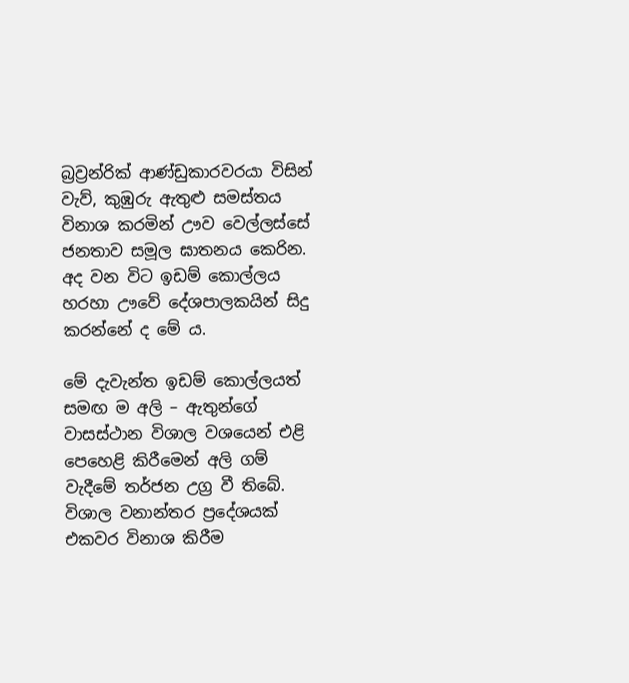බ්‍රව්‍රන්රික් ආණ්ඩුකාරවරයා විසින් වැව්, කුඹුරු ඇතුළු සමස්තය විනාශ කරමින් ඌව වෙල්ලස්සේ ජනතාව සමූල ඝාතනය කෙරින. අද වන විට ඉඩම් කොල්ලය හරහා ඌවේ දේශපාලකයින් සිදු කරන්නේ ද මේ ය.

මේ දැවැන්ත ඉඩම් කොල්ලයත් සමඟ ම අලි – ඇතුන්ගේ වාසස්ථාන විශාල වශයෙන් එළි පෙහෙළි කිරීමෙන් අලි ගම් වැදීමේ තර්ජන උග්‍ර වී තිබේ. විශාල වනාන්තර ප්‍රදේශයක් එකවර විනාශ කිරීම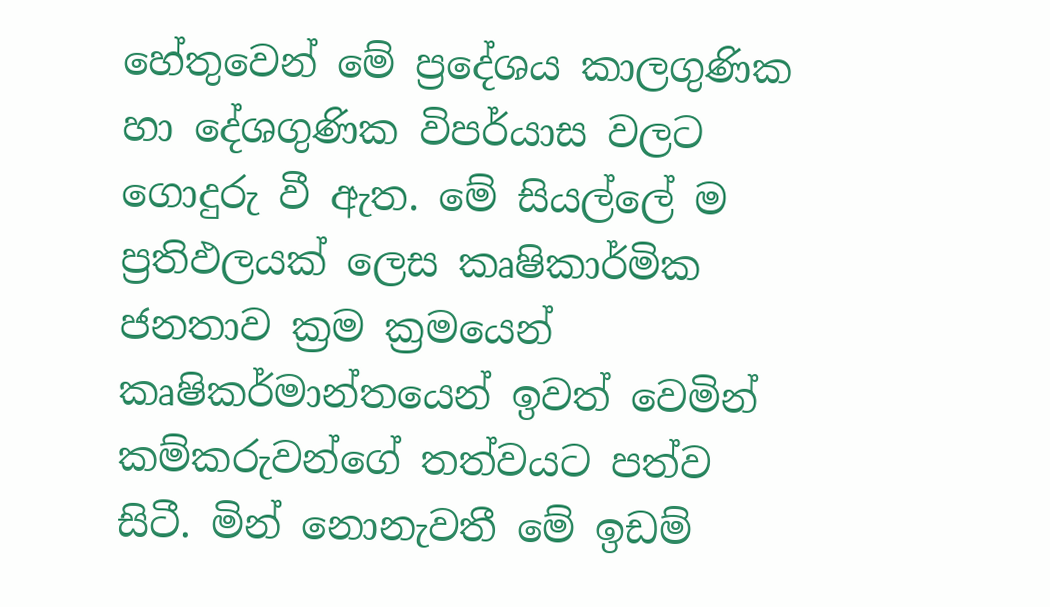හේතුවෙන් මේ ප්‍රදේශය කාලගුණික හා දේශගුණික විපර්යාස වලට ගොදුරු වී ඇත. මේ සියල්ලේ ම ප්‍රතිඵලයක් ලෙස කෘෂිකාර්මික ජනතාව ක්‍රම ක්‍රමයෙන් කෘෂිකර්මාන්තයෙන් ඉවත් වෙමින් කම්කරුවන්ගේ තත්වයට පත්ව සිටී. මින් නොනැවතී මේ ඉඩම්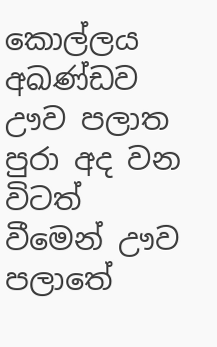කොල්ලය අඛණ්ඩව ඌව පලාත පුරා අද වන විටත් වීමෙන් ඌව පලාතේ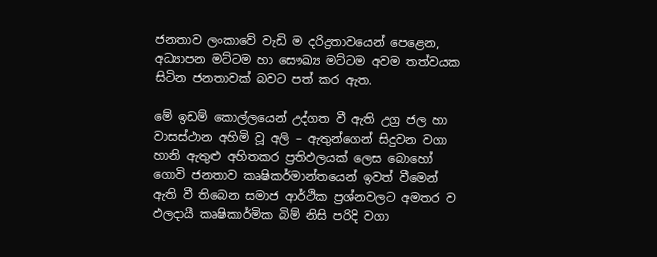ජනතාව ලංකාවේ වැඩි ම දරිද්‍රතාවයෙන් පෙළෙන, අධ්‍යාපන මට්ටම හා සෞඛ්‍ය මට්ටම අවම තත්වයක සිටින ජනතාවක් බවට පත් කර ඇත.

මේ ඉඩම් කොල්ලයෙන් උද්ගත වී ඇති උග්‍ර ජල හා වාසස්ථාන අහිමි වූ අලි – ඇතුන්ගෙන් සිදුවන වගා හානි ඇතුළු අහිතකර ප්‍රතිඵලයක් ලෙස බොහෝ ගොවි ජනතාව කෘෂිකර්මාන්තයෙන් ඉවත් වීමෙන් ඇති වී තිබෙන සමාජ ආර්ථික ප්‍රශ්නවලට අමතර ව ඵලදායී කෘෂිකාර්මික බිම් නිසි පරිදි වගා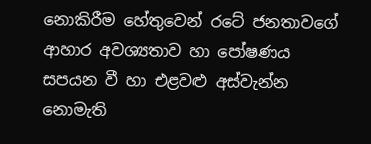නොකිරීම හේතුවෙන් රටේ ජනතාවගේ ආහාර අවශ්‍යතාව හා පෝෂණය සපයන වී හා එළවළු අස්වැන්න නොමැති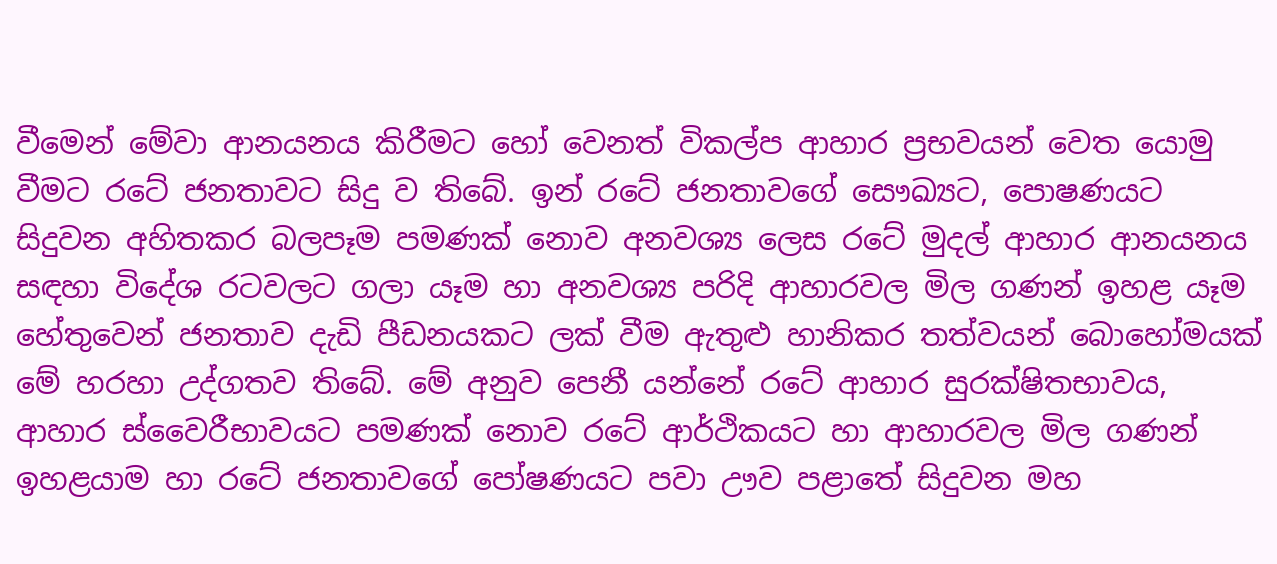වීමෙන් මේවා ආනයනය කිරීමට හෝ වෙනත් විකල්ප ආහාර ප්‍රභවයන් වෙත යොමු වීමට රටේ ජනතාවට සිදු ව තිබේ. ඉන් රටේ ජනතාවගේ සෞඛ්‍යට, පොෂණයට සිදුවන අහිතකර බලපෑම පමණක් නොව අනවශ්‍ය ලෙස රටේ මුදල් ආහාර ආනයනය සඳහා විදේශ රටවලට ගලා යෑම හා අනවශ්‍ය පරිදි ආහාරවල මිල ගණන් ඉහළ යෑම හේතුවෙන් ජනතාව දැඩි පීඩනයකට ලක් වීම ඇතුළු හානිකර තත්වයන් බොහෝමයක් මේ හරහා උද්ගතව තිබේ. මේ අනුව පෙනී යන්නේ රටේ ආහාර සුරක්ෂිතභාවය, ආහාර ස්වෛරීභාවයට පමණක් නොව රටේ ආර්ථිකයට හා ආහාරවල මිල ගණන් ඉහළයාම හා රටේ ජනතාවගේ පෝෂණයට පවා ඌව පළාතේ සිදුවන මහ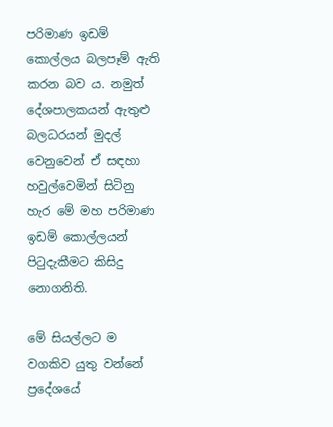පරිමාණ ඉඩම් කොල්ලය බලපෑම් ඇති කරන බව ය. නමුත් දේශපාලකයන් ඇතුළු බලධරයන් මුදල් වෙනුවෙන් ඒ සඳහා හවුල්වෙමින් සිටිනු හැර මේ මහ පරිමාණ ඉඩම් කොල්ලයන් පිටුදැකීමට කිසිදු නොගනිති.

මේ සියල්ලට ම වගකිව යුතු වන්නේ ප්‍රදේශයේ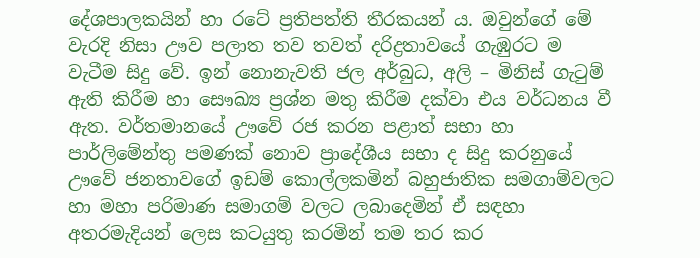දේශපාලකයින් හා රටේ ප්‍රතිපත්ති තීරකයන් ය. ඔවුන්ගේ මේ වැරදි නිසා ඌව පලාත තව තවත් දරිද්‍රතාවයේ ගැඹුරට ම වැටීම සිදු වේ. ඉන් නොනැවති ජල අර්බුධ, අලි – මිනිස් ගැටුම් ඇති කිරීම හා සෞඛ්‍ය ප්‍රශ්න මතු කිරීම දක්වා එය වර්ධනය වී ඇත. වර්තමානයේ ඌවේ රජ කරන පළාත් සභා හා පාර්ලිමේන්තු පමණක් නොව ප්‍රාදේශීය සභා ද සිදු කරනුයේ ඌවේ ජනතාවගේ ඉඩම් කොල්ලකමින් බහුජාතික සමගාම්වලට හා මහා පරිමාණ සමාගම් වලට ලබාදෙමින් ඒ සඳහා අතරමැදියන් ලෙස කටයුතු කරමින් තම තර කර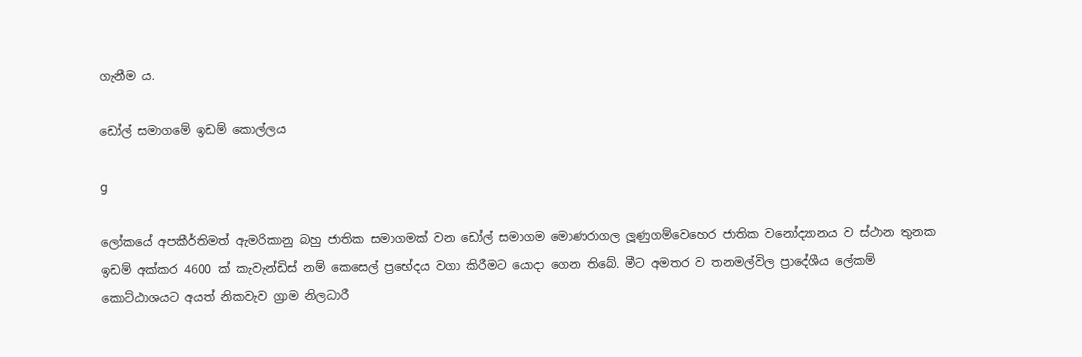ගැනීම ය.

ඩෝල් සමාගමේ ඉඩම් කොල්ලය

g

ලෝකයේ අපකීර්තිමත් ඇමරිකානු බහු ජාතික සමාගමක් වන ඩෝල් සමාගම මොණරාගල ලූණුගම්වෙහෙර ජාතික වනෝද්‍යානය ව ස්ථාන තුනක ඉඩම් අක්කර 4600 ක් කැවැන්ඩිස් නම් කෙසෙල් ප්‍රභේදය වගා කිරීමට යොදා ගෙන තිබේ. මීට අමතර ව තනමල්විල ප්‍රාදේශීය ලේකම් කොට්ඨාශයට අයත් නිකවැව ග්‍රාම නිලධාරී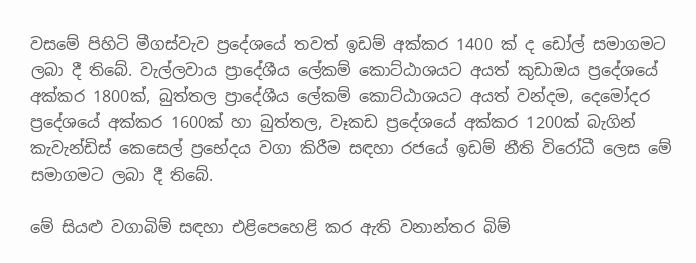වසමේ පිහිටි මීගස්වැව ප්‍රදේශයේ තවත් ඉඩම් අක්කර 1400 ක් ද ඩෝල් සමාගමට ලබා දී තිබේ. වැල්ලවාය ප්‍රාදේශීය ලේකම් කොට්ඨාශයට අයත් කුඩාඔය ප්‍රදේශයේ අක්කර 1800ක්, බුත්තල ප්‍රාදේශීය ලේකම් කොට්ඨාශයට අයත් වන්දම, දෙමෝදර ප්‍රදේශයේ අක්කර 1600ක් හා බුත්තල, වෑකඩ ප්‍රදේශයේ අක්කර 1200ක් බැගින් කැවැන්ඩිස් කෙසෙල් ප්‍රභේදය වගා කිරීම සඳහා රජයේ ඉඩම් නීති විරෝධී ලෙස මේ සමාගමට ලබා දී තිබේ.

මේ සියළු වගාබිම් සඳහා එළිපෙහෙළි කර ඇති වනාන්තර බිම්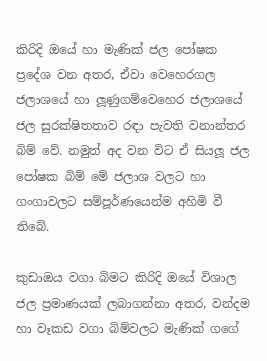කිරිදි ඔයේ හා මැණික් ජල පෝෂක ප්‍රදේශ වන අතර, ඒවා වෙහෙරගල ජලාශයේ හා ලූණුගම්වෙහෙර ජලාශයේ ජල සුරක්ෂිතතාව රඳා පැවති වනාන්තර බිම් වේ. නමුත් අද වන විට ඒ සියලූ ජල පෝෂක බිම් මේ ජලාශ වලට හා ගංගාවලට සම්පූර්ණයෙන්ම අහිමි වී තිබේ.

කුඩාඔය වගා බිමට කිරිදි ඔයේ විශාල ජල ප්‍රමාණයක් ලබාගන්නා අතර, වන්දම හා වෑකඩ වගා බිම්වලට මැණික් ගගේ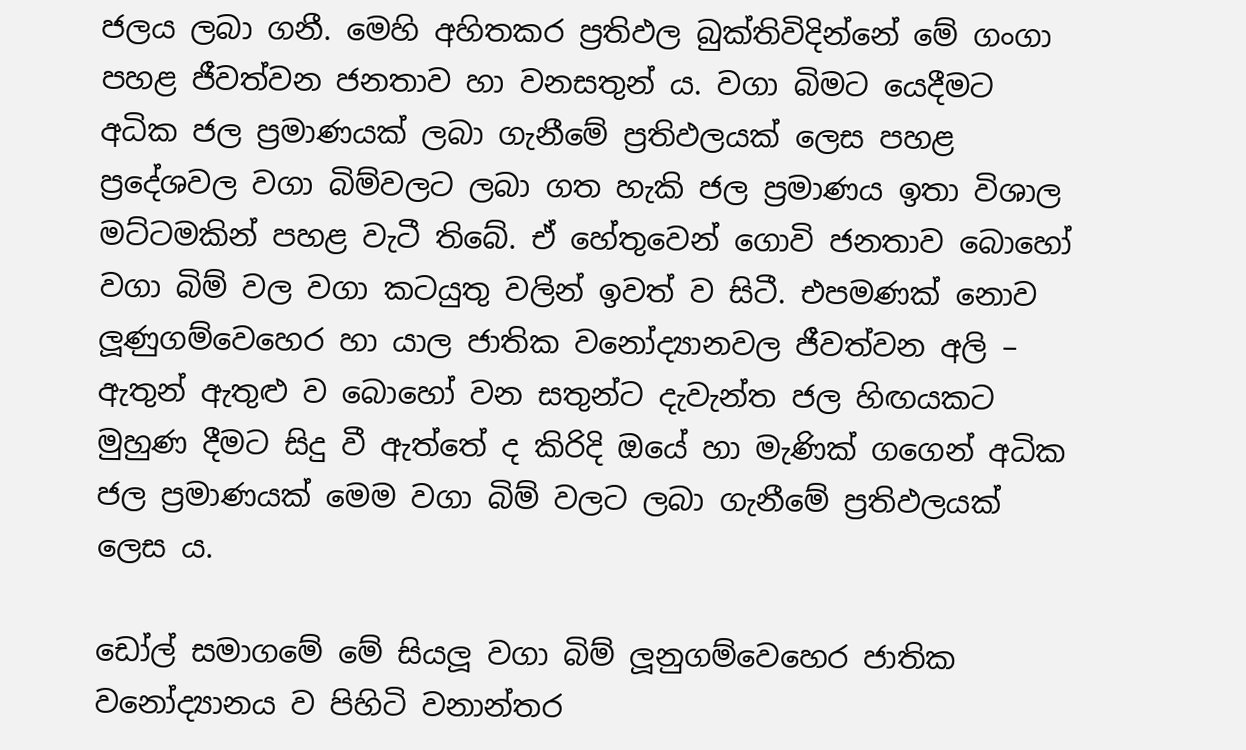ජලය ලබා ගනී. මෙහි අහිතකර ප්‍රතිඵල බුක්තිවිදින්නේ මේ ගංගා පහළ ජීවත්වන ජනතාව හා වනසතුන් ය. වගා බිමට යෙදීමට අධික ජල ප්‍රමාණයක් ලබා ගැනීමේ ප්‍රතිඵලයක් ලෙස පහළ ප්‍රදේශවල වගා බිම්වලට ලබා ගත හැකි ජල ප්‍රමාණය ඉතා විශාල මට්ටමකින් පහළ වැටී තිබේ. ඒ හේතුවෙන් ගොවි ජනතාව බොහෝ වගා බිම් වල වගා කටයුතු වලින් ඉවත් ව සිටී. එපමණක් නොව ලූණුගම්වෙහෙර හා යාල ජාතික වනෝද්‍යානවල ජීවත්වන අලි – ඇතුන් ඇතුළු ව බොහෝ වන සතුන්ට දැවැන්ත ජල හිඟයකට මුහුණ දීමට සිදු වී ඇත්තේ ද කිරිදි ඔයේ හා මැණික් ගගෙන් අධික ජල ප්‍රමාණයක් මෙම වගා බිම් වලට ලබා ගැනීමේ ප්‍රතිඵලයක් ලෙස ය.

ඩෝල් සමාගමේ මේ සියලූ වගා බිම් ලූනුගම්වෙහෙර ජාතික වනෝද්‍යානය ව පිහිටි වනාන්තර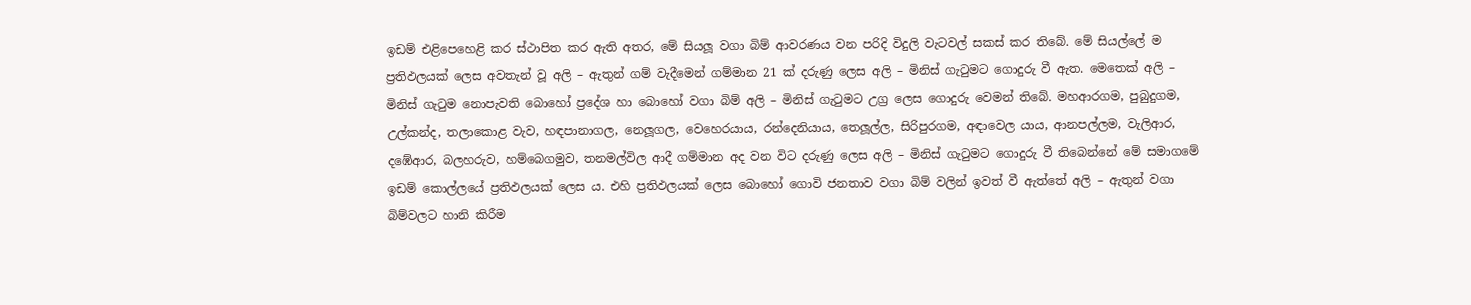ඉඩම් එළිපෙහෙළි කර ස්ථාපිත කර ඇති අතර, මේ සියලූ වගා බිම් ආවරණය වන පරිදි විදුලි වැටවල් සකස් කර තිබේ. මේ සියල්ලේ ම ප්‍රතිඵලයක් ලෙස අවතැන් වූ අලි – ඇතුන් ගම් වැදීමෙන් ගම්මාන 21 ක් දරුණු ලෙස අලි – මිනිස් ගැටුමට ගොදුරු වී ඇත. මෙතෙක් අලි – මිනිස් ගැටුම නොපැවති බොහෝ ප්‍රදේශ හා බොහෝ වගා බිම් අලි – මිනිස් ගැටුමට උග්‍ර ලෙස ගොදුරු වෙමන් තිබේ. මහආරගම, පුබුදුගම, උල්කන්ද, තලාකොළ වැව, හඳපානාගල, නෙලූගල, වෙහෙරයාය, රන්දෙනියාය, තෙලූල්ල, සිරිපුරගම, අඳාවෙල යාය, ආනපල්ලම, වැලිආර, දඹේආර, බලහරුව, හම්බෙගමුව, තනමල්විල ආදී ගම්මාන අද වන විට දරුණු ලෙස අලි – මිනිස් ගැටුමට ගොදුරු වී තිබෙන්නේ මේ සමාගමේ ඉඩම් කොල්ලයේ ප්‍රතිඵලයක් ලෙස ය. එහි ප්‍රතිඵලයක් ලෙස බොහෝ ගොවි ජනතාව වගා බිම් වලින් ඉවත් වී ඇත්තේ අලි – ඇතුන් වගා බිම්වලට හානි කිරීම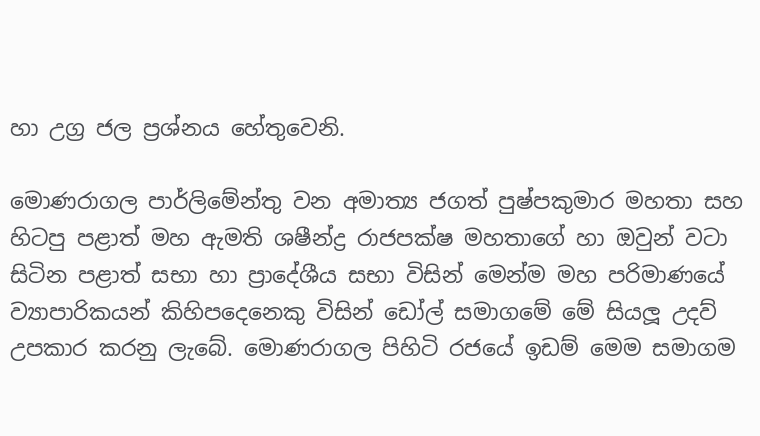හා උග්‍ර ජල ප්‍රශ්නය හේතුවෙනි.

මොණරාගල පාර්ලිමේන්තු වන අමාත්‍ය ජගත් පුෂ්පකුමාර මහතා සහ හිටපු පළාත් මහ ඇමති ශෂීන්ද්‍ර රාජපක්ෂ මහතාගේ හා ඔවුන් වටා සිටින පළාත් සභා හා ප්‍රාදේශීය සභා විසින් මෙන්ම මහ පරිමාණයේ ව්‍යාපාරිකයන් කිහිපදෙනෙකු විසින් ඩෝල් සමාගමේ මේ සියලූ උදව් උපකාර කරනු ලැබේ. මොණරාගල පිහිටි රජයේ ඉඩම් මෙම සමාගම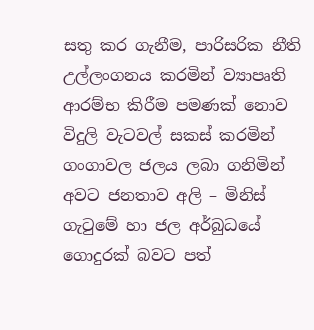සතු කර ගැනීම, පාරිසරික නීති උල්ලංගනය කරමින් ව්‍යාපෘති ආරම්භ කිරීම පමණක් නොව විදුලි වැටවල් සකස් කරමින් ගංගාවල ජලය ලබා ගනිමින් අවට ජනතාව අලි – මිනිස් ගැටුමේ හා ජල අර්බුධයේ ගොදුරක් බවට පත්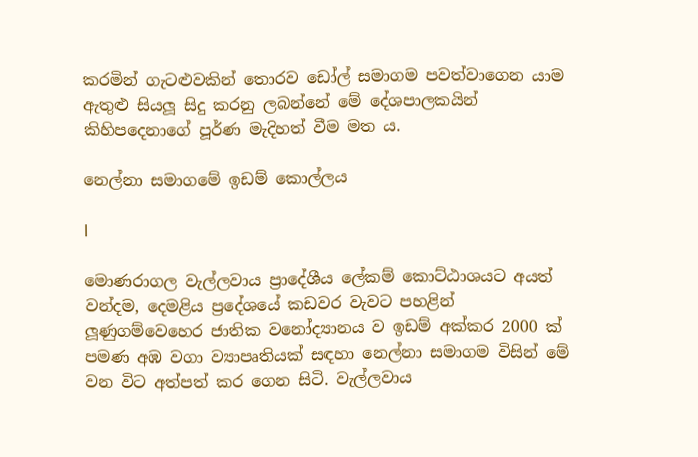කරමින් ගැටළුවකින් තොරව ඩෝල් සමාගම පවත්වාගෙන යාම ඇතුළු සියලූ සිදු කරනු ලබන්නේ මේ දේශපාලකයින් කිහිපදෙනාගේ පූර්ණ මැදිහත් වීම මත ය.

නෙල්නා සමාගමේ ඉඩම් කොල්ලය

l

මොණරාගල වැල්ලවාය ප්‍රාදේශීය ලේකම් කොට්ඨාශයට අයත් වන්දම, දෙමළිය ප්‍රදේශයේ කඩවර වැවට පහළින් ලූණුගම්වෙහෙර ජාතික වනෝද්‍යානය ව ඉඩම් අක්කර 2000 ක් පමණ අඹ වගා ව්‍යාපෘතියක් සඳහා නෙල්නා සමාගම විසින් මේ වන විට අත්පත් කර ගෙන සිටි. වැල්ලවාය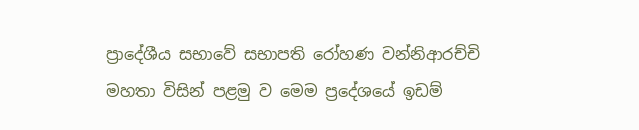ප්‍රාදේශීය සභාවේ සභාපති රෝහණ වන්නිආරච්චි මහතා විසින් පළමු ව මෙම ප්‍රදේශයේ ඉඩම්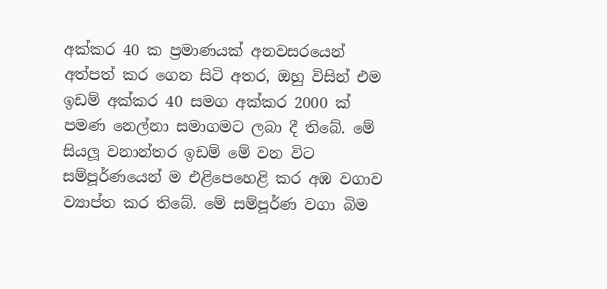අක්කර 40 ක ප්‍රමාණයක් අනවසරයෙන් අත්පත් කර ගෙන සිටි අතර, ඔහු විසින් එම ඉඩම් අක්කර 40 සමග අක්කර 2000 ක් පමණ නෙල්නා සමාගමට ලබා දී තිබේ. මේ සියලූ වනාන්තර ඉඩම් මේ වන විට සම්පූර්ණයෙන් ම එළිපෙහෙළි කර අඹ වගාව ව්‍යාප්ත කර තිබේ. මේ සම්පූර්ණ වගා බිම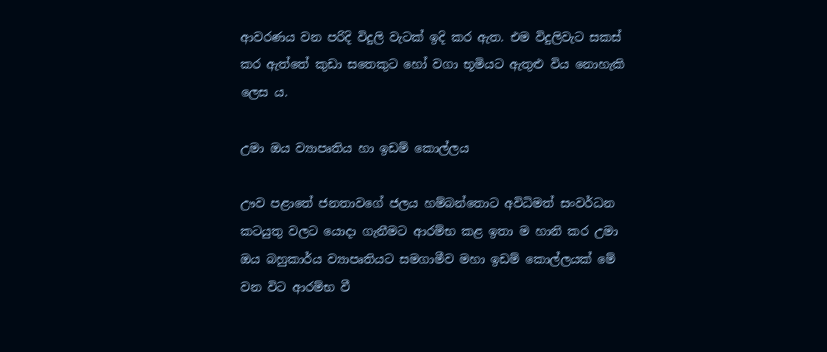ආවරණය වන පරිදි විදුලි වැටක් ඉදි කර ඇත. එම විදුලිවැට සකස් කර ඇත්තේ කුඩා සතෙකුට හෝ වගා භූමියට ඇතුළු විය නොහැකි ලෙස ය.

උමා ඔය ව්‍යාපෘතිය හා ඉඩම් කොල්ලය

ඌව පළාතේ ජනතාවගේ ජලය හම්බන්තොට අවිධිමත් සංවර්ධන කටයුතු වලට යොදා ගැනීමට ආරම්භ කළ ඉතා ම හානි කර උමා ඔය බහුකාර්ය ව්‍යාපෘතියට සමගාමීව මහා ඉඩම් කොල්ලයක් මේ වන විට ආරම්භ වී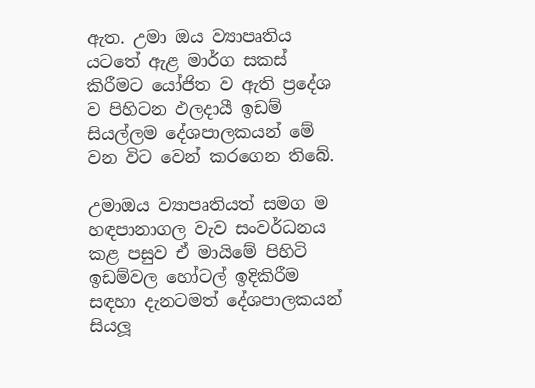ඇත. උමා ඔය ව්‍යාපෘතිය යටතේ ඇළ මාර්ග සකස් කිරීමට යෝජිත ව ඇති ප්‍රදේශ ව පිහිටන ඵලදායී ඉඩම් සියල්ලම දේශපාලකයන් මේ වන විට වෙන් කරගෙන තිබේ.

උමාඔය ව්‍යාපෘතියත් සමග ම හඳපානාගල වැව සංවර්ධනය කළ පසුව ඒ මායිමේ පිහිටි ඉඩම්වල හෝටල් ඉදිකිරීම සඳහා දැනටමත් දේශපාලකයන් සියලූ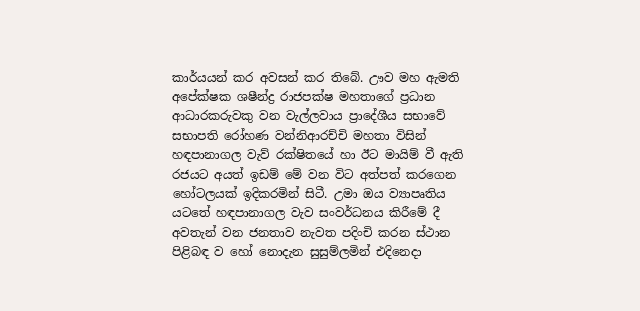කාර්යයන් කර අවසන් කර තිබේ. ඌව මහ ඇමති අපේක්ෂක ශෂීන්ද්‍ර රාජපක්ෂ මහතාගේ ප්‍රධාන ආධාරකරුවකු වන වැල්ලවාය ප්‍රාදේශීය සභාවේ සභාපති රෝහණ වන්නිආරච්චි මහතා විසින් හඳපානාගල වැව් රක්ෂිතයේ හා ඊට මායිම් වී ඇති රජයට අයත් ඉඩම් මේ වන විට අත්පත් කරගෙන හෝටලයක් ඉදිකරමින් සිටී. උමා ඔය ව්‍යාපෘතිය යටතේ හඳපානාගල වැව සංවර්ධනය කිරීමේ දී අවතැන් වන ජනතාව නැවත පදිංචි කරන ස්ථාන පිළිබඳ ව හෝ නොදැන සුසුම්ලමින් එදිනෙදා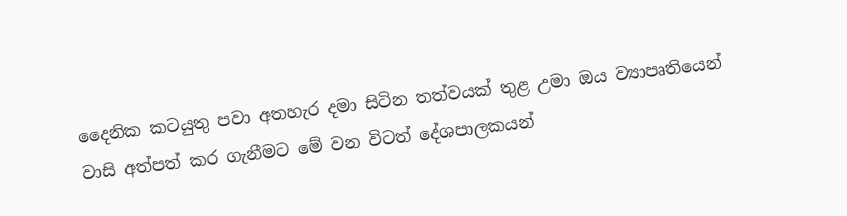දෛනික කටයුතු පවා අතහැර දමා සිටින තත්වයක් තුළ උමා ඔය ව්‍යාපෘතියෙන් වාසි අත්පත් කර ගැනීමට මේ වන විටත් දේශපාලකයන්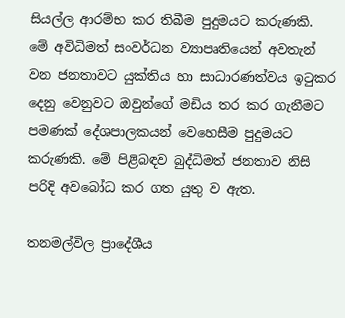සියල්ල ආරම්භ කර තිබීම පුදුමයට කරුණකි. මේ අවිධිමත් සංවර්ධන ව්‍යාපෘතියෙන් අවතැන් වන ජනතාවට යුක්තිය හා සාධාරණත්වය ඉටුකර දෙනු වෙනුවට ඔවුන්ගේ මඩිය තර කර ගැනීමට පමණක් දේශපාලකයන් වෙහෙසීම පුදුමයට කරුණකි. මේ පිළිබඳව බුද්ධිමත් ජනතාව නිසි පරිදි අවබෝධ කර ගත යුතු ව ඇත.

තනමල්විල ප්‍රාදේශීය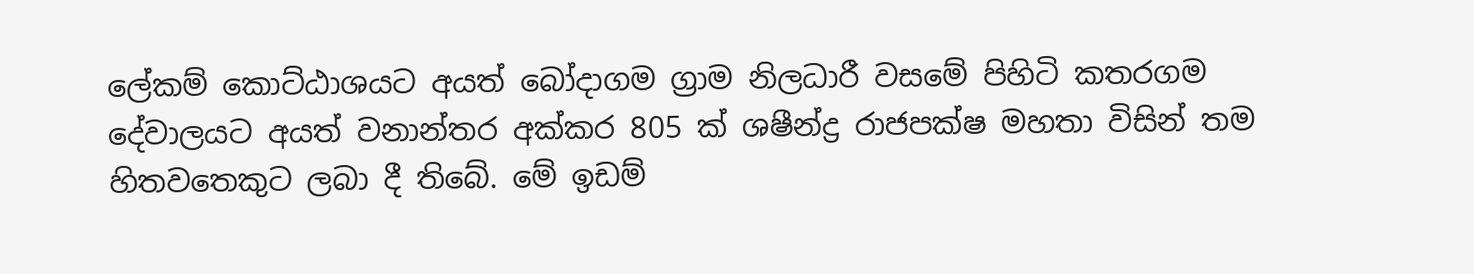ලේකම් කොට්ඨාශයට අයත් බෝදාගම ග්‍රාම නිලධාරී වසමේ පිහිටි කතරගම දේවාලයට අයත් වනාන්තර අක්කර 805 ක් ශෂීන්ද්‍ර රාජපක්ෂ මහතා විසින් තම හිතවතෙකුට ලබා දී තිබේ. මේ ඉඩම්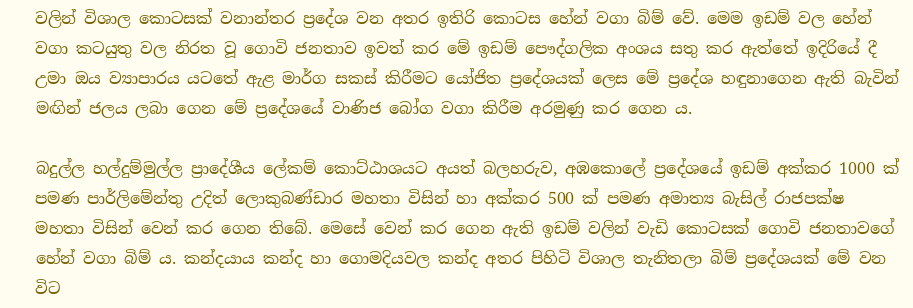වලින් විශාල කොටසක් වනාන්තර ප්‍රදේශ වන අතර ඉතිරි කොටස හේන් වගා බිම් වේ. මෙම ඉඩම් වල හේන් වගා කටයුතු වල නිරත වූ ගොවි ජනතාව ඉවත් කර මේ ඉඩම් පෞද්ගලික අංශය සතු කර ඇත්තේ ඉදිරියේ දී උමා ඔය ව්‍යාපාරය යටතේ ඇළ මාර්ග සකස් කිරීමට යෝජිත ප්‍රදේශයක් ලෙස මේ ප්‍රදේශ හඳුනාගෙන ඇති බැවින් මඟින් ජලය ලබා ගෙන මේ ප්‍රදේශයේ වාණිජ බෝග වගා කිරීම අරමුණු කර ගෙන ය.

බදුල්ල හල්දුම්මුල්ල ප්‍රාදේශීය ලේකම් කොට්ඨාශයට අයත් බලහරුව, අඹකොලේ ප්‍රදේශයේ ඉඩම් අක්කර 1000 ක් පමණ පාර්ලිමේන්තු උදිත් ලොකුබණ්ඩාර මහතා විසින් හා අක්කර 500 ක් පමණ අමාත්‍ය බැසිල් රාජපක්ෂ මහතා විසින් වෙන් කර ගෙන තිබේ. මෙසේ වෙන් කර ගෙන ඇති ඉඩම් වලින් වැඩි කොටසක් ගොවි ජනතාවගේ හේන් වගා බිම් ය. කන්දයාය කන්ද හා ගොමදියවල කන්ද අතර පිහිටි විශාල තැනිතලා බිම් ප්‍රදේශයක් මේ වන විට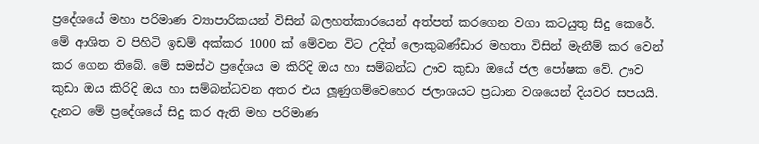ප්‍රදේශයේ මහා පරිමාණ ව්‍යාපාරිකයන් විසින් බලහත්කාරයෙන් අත්පත් කරගෙන වගා කටයුතු සිදු කෙරේ. මේ ආශිත ව පිහිටි ඉඩම් අක්කර 1000 ක් මේවන විට උදිත් ලොකුබණ්ඩාර මහතා විසින් මැනීම් කර වෙන් කර ගෙන තිබේ. මේ සමස්ථ ප්‍රදේශය ම කිරිදි ඔය හා සම්බන්ධ ඌව කුඩා ඔයේ ජල පෝෂක වේ. ඌව කුඩා ඔය කිරිදි ඔය හා සම්බන්ධවන අතර එය ලූණුගම්වෙහෙර ජලාශයට ප්‍රධාන වශයෙන් දියවර සපයයි. දැනට මේ ප්‍රදේශයේ සිදු කර ඇති මහ පරිමාණ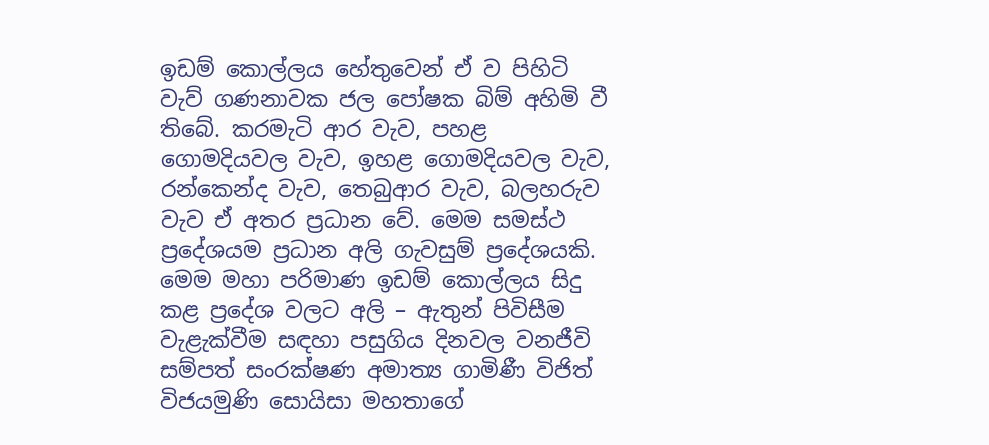ඉඩම් කොල්ලය හේතුවෙන් ඒ ව පිහිටි වැව් ගණනාවක ජල පෝෂක බිම් අහිමි වී තිබේ. කරමැටි ආර වැව, පහළ ගොමදියවල වැව, ඉහළ ගොමදියවල වැව, රන්කෙන්ද වැව, තෙබුආර වැව, බලහරුව වැව ඒ අතර ප්‍රධාන වේ. මෙම සමස්ථ ප්‍රදේශයම ප්‍රධාන අලි ගැවසුම් ප්‍රදේශයකි. මෙම මහා පරිමාණ ඉඩම් කොල්ලය සිදු කළ ප්‍රදේශ වලට අලි – ඇතුන් පිවිසීම වැළැක්වීම සඳහා පසුගිය දිනවල වනජීවි සම්පත් සංරක්ෂණ අමාත්‍ය ගාමිණී විජිත් විජයමුණි සොයිසා මහතාගේ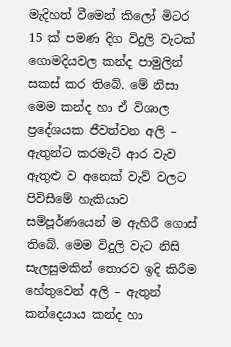මැදිහත් වීමෙන් කිලෝ මිටර 15 ක් පමණ දිග විදුලි වැටක් ගොමදියවල කන්ද පාමුලින් සකස් කර තිබේ. මේ නිසා මෙම කන්ද හා ඒ විශාල ප්‍රදේශයක ජීවත්වන අලි – ඇතුන්ට කරමැටි ආර වැව ඇතුළු ව අනෙක් වැව් වලට පිවිසීමේ හැකියාව සම්පූර්ණයෙන් ම ඇහිරී ගොස් තිබේ. මෙම විදුලි වැට නිසි සැලසුමකින් තොරව ඉදි කිරීම හේතුවෙන් අලි – ඇතුන් කන්දෙයාය කන්ද හා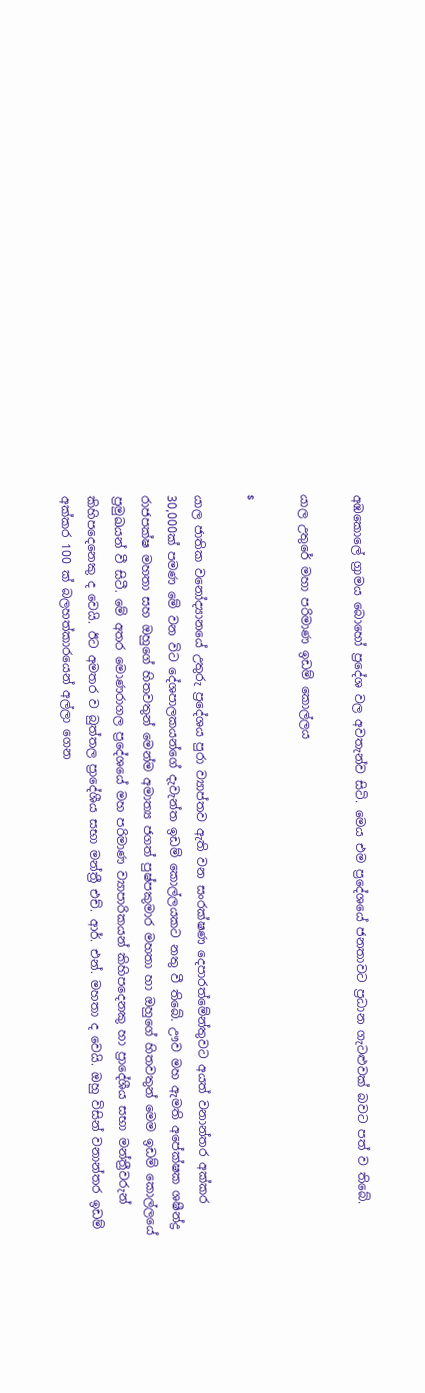අඹකොලේ ග්‍රාමය බොහෝ ප්‍රදේශ වල අවතැන්ව සිටි. මෙය එම ප්‍රදේශයේ ජනතාවට ප්‍රධාන ගැටළුවක් බවට පත් ව තිබේ.

යාල උතුරේ මහා පරිමාණ ඉඩම් කොල්ලය

s

යාල ජාතික වනෝද්‍යානයේ උතුරු ප්‍රදේශය පුරා ව්‍යාප්තව ඇති වන සංරක්ෂණ දෙපාරත්මේන්තුවට අයත් වනාන්තර අක්කර 30,000ක් පමණ මේ වන විට දේශපාලකයන්ගේ දැවැන්ත ඉඩම් කොල්ලයකට නතු වී තිබේ. ඌව මහ ඇමති අපේක්ෂක ශෂීන්ද්‍ර රාජපක්ෂ මහතා සහ ඔහුගේ හිතවතුන් මෙන්ම අමාත්‍ය ජගත් පුෂ්පකුමාර මහතා හා ඔහුගේ හිතවතුන් මෙම ඉඩම් කොල්ලයේ ප්‍රමුඛයන් වී සිටී. මේ අතර මොණරාගල ප්‍රදේශයේ මහ පරිමාණ ව්‍යාපාරිකයන් කිහිපදෙනකු හා ප්‍රාදේශීය සභා මන්ත්‍රීවරුන් කිහිපදෙනෙකු ද වෙයි. ඊට අමතර ව බුත්තල ප්‍රාදේශීය සභා මන්ත්‍රී එච්. ආර්. එන්. මහතා ද වෙයි. ඔහු විසින් වනාන්තර ඉඩම් අක්කර 100 ක් බලහත්කාරයෙන් අල්ලා ගෙන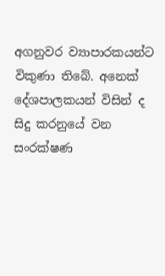අගනුවර ව්‍යාපාරකයන්ට විකුණා තිබේ. අනෙක් දේශපාලකයන් විසින් ද සිදු කරනුයේ වන සංරක්ෂණ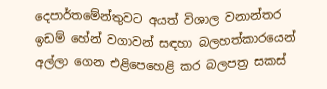දෙපාර්තමේන්තුවට අයත් විශාල වනාන්තර ඉඩම් හේන් වගාවන් සඳහා බලහත්කාරයෙන් අල්ලා ගෙන එළිපෙහෙළි කර බලපත්‍ර සකස්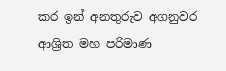කර ඉන් අනතුරුව අගනුවර ආශ්‍රිත මහ පරිමාණ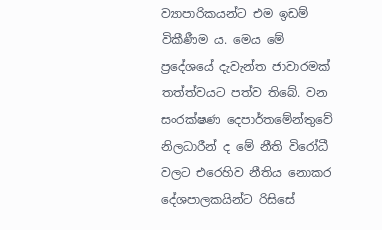ව්‍යාපාරිකයන්ට එම ඉඩම් විකීණීම ය. මෙය මේ ප්‍රදේශයේ දැවැන්ත ජාවාරමක් තත්ත්වයට පත්ව තිබේ. වන සංරක්ෂණ දෙපාර්තමේන්තුවේ නිලධාරීන් ද මේ නීති විරෝධී වලට එරෙහිව නීතිය නොකර දේශපාලකයින්ට රිසිසේ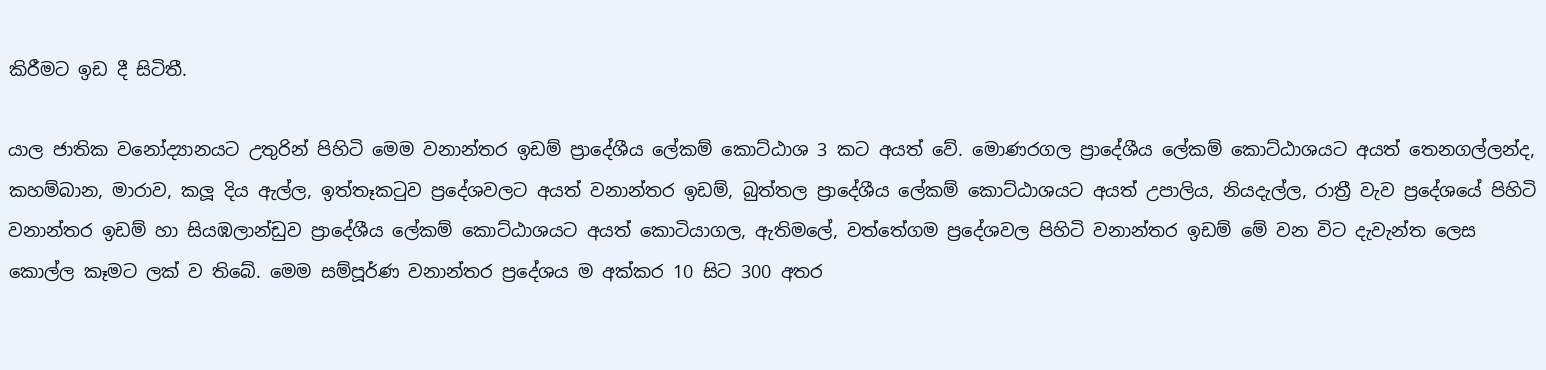කිරීමට ඉඩ දී සිටිතී.

යාල ජාතික වනෝද්‍යානයට උතුරින් පිහිටි මෙම වනාන්තර ඉඩම් ප්‍රාදේශීය ලේකම් කොට්ඨාශ 3 කට අයත් වේ. මොණරගල ප්‍රාදේශීය ලේකම් කොට්ඨාශයට අයත් තෙනගල්ලන්ද, කහම්බාන, මාරාව, කලූ දිය ඇල්ල, ඉත්තෑකටුව ප්‍රදේශවලට අයත් වනාන්තර ඉඩම්, බුත්තල ප්‍රාදේශීය ලේකම් කොට්ඨාශයට අයත් උපාලිය, නියදැල්ල, රාත්‍රී වැව ප්‍රදේශයේ පිහිටි වනාන්තර ඉඩම් හා සියඹලාන්ඩුව ප්‍රාදේශීය ලේකම් කොට්ඨාශයට අයත් කොටියාගල, ඇතිමලේ, වත්තේගම ප්‍රදේශවල පිහිටි වනාන්තර ඉඩම් මේ වන විට දැවැන්ත ලෙස කොල්ල කෑමට ලක් ව තිබේ. මෙම සම්පූර්ණ වනාන්තර ප්‍රදේශය ම අක්කර 10 සිට 300 අතර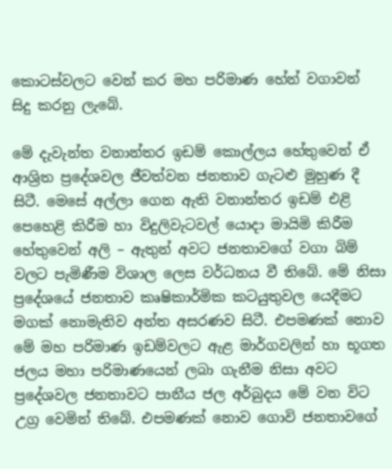කොටස්වලට වෙන් කර මහ පරිමාණ හේන් වගාවන් සිදු කරනු ලැබේ.

මේ දැවැන්ත වනාන්තර ඉඩම් කොල්ලය හේතුවෙන් ඒ ආශ්‍රිත ප්‍රදේශවල ජීවත්වන ජනතාව ගැටළු මුහුණ දී සිටී. මෙසේ අල්ලා ගෙන ඇති වනාන්තර ඉඩම් එළි පෙහෙළි කිරීම හා විදුලිවැටවල් යොදා මායිමි කිරීම හේතුවෙන් අලි – ඇතුන් අවට ජනතාවගේ වගා බිම් වලට පැමිණීම විශාල ලෙස වර්ධනය වී තිබේ. මේ නිසා ප්‍රදේශයේ ජනතාව කෘෂිකාර්මික කටයුතුවල යෙදීමට මගක් නොමැතිව අන්ත අසරණව සිටී. එපමණක් නොව මේ මහ පරිමාණ ඉඩම්වලට ඇළ මාර්ගවලින් හා භූගත ජලය මහා පරිමාණයෙන් ලබා ගැනීම නිසා අවට ප්‍රදේශවල ජනතාවට පානීය ජල අර්බුදය මේ වන විට උග්‍ර වෙමින් තිබේ. එපමණක් නොව ගොවි ජනතාවගේ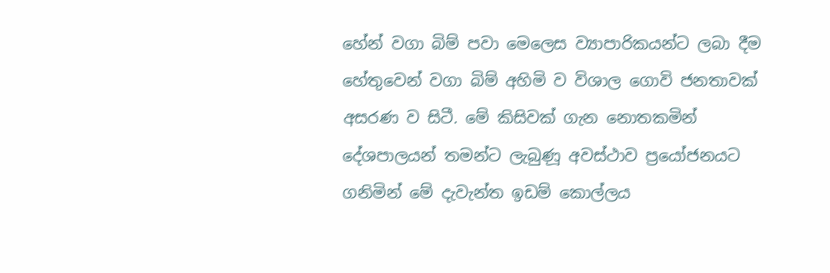හේන් වගා බිම් පවා මෙලෙස ව්‍යාපාරිකයන්ට ලබා දීම හේතුවෙන් වගා බිම් අහිමි ව විශාල ගොවි ජනතාවක් අසරණ ව සිටී. මේ කිසිවක් ගැන නොතකමින් දේශපාලයන් තමන්ට ලැබුණූ අවස්ථාව ප්‍රයෝජනයට ගනිමින් මේ දැවැන්ත ඉඩම් කොල්ලය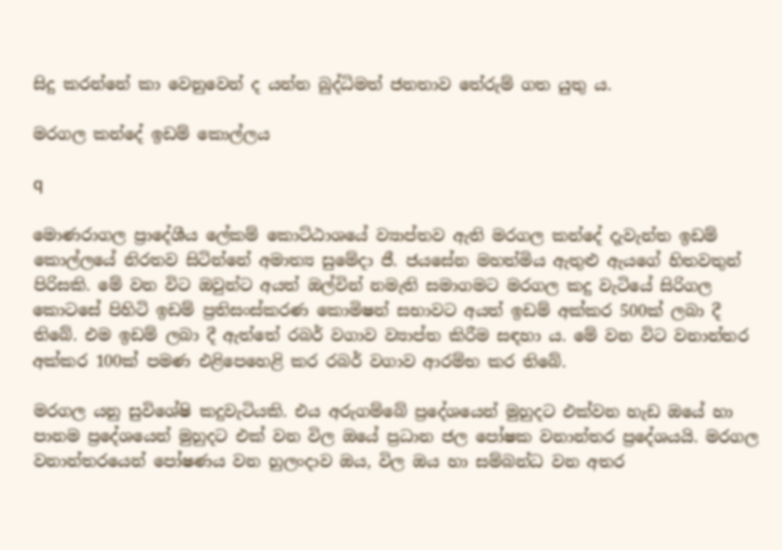සිදු කරන්නේ කා වෙනුවෙන් ද යන්න බුද්ධිමත් ජනතාව තේරුම් ගත යුතු ය.

මරගල කන්දේ ඉඩම් කොල්ලය

q

මොණරාගල ප්‍රාදේශීය ලේකම් කොට්ඨාශයේ ව්‍යාප්තව ඇති මරගල කන්දේ දැවැන්ත ඉඩම් කොල්ලයේ නිරතව සිටින්නේ අමාත්‍ය සුමේදා ජී. ජයසේන මහත්මිය ඇතුළු ඇයගේ හිතවතුන් පිරිසකි. මේ වන විට ඔවුන්ට අයත් ඔල්වින් නමැති සමාගමට මරගල කදු වැටියේ සිරිගල කොටසේ පිහිටි ඉඩම් ප්‍රතිසංස්කරණ කොමිෂන් සභාවට අයත් ඉඩම් අක්කර 500ක් ලබා දී තිබේ. එම ඉඩම් ලබා දී ඇත්තේ රබර් වගාව ව්‍යාප්ත කිරීම සඳහා ය. මේ වන විට වනාන්තර අක්කර 100ක් පමණ එළිපෙහෙළි කර රබර් වගාව ආරම්භ කර තිබේ.

මරගල යනු සුවිශේෂි කදුවැටියකි. එය අරුගම්බේ ප්‍රදේශයෙන් මුහුදට එක්වන හැඩ ඔයේ හා පානම ප්‍රදේශයෙන් මුහුදට එක් වන විල ඔයේ ප්‍රධාන ජල පෝෂක වනාන්තර ප්‍රදේශයයි. මරගල වනාන්තරයෙන් පෝෂණය වන හුලංදාව ඔය, විල ඔය හා සම්බන්ධ වන අතර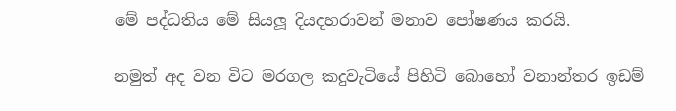මේ පද්ධතිය මේ සියලූ දියදහරාවන් මනාව පෝෂණය කරයි.

නමුත් අද වන විට මරගල කදුවැටියේ පිහිටි බොහෝ වනාන්තර ඉඩම්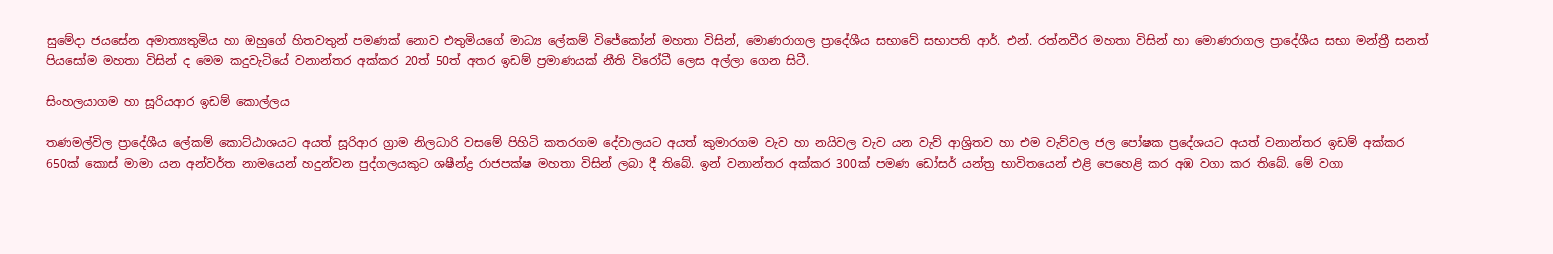සුමේදා ජයසේන අමාත්‍යතුමිය හා ඔහුගේ හිතවතුන් පමණක් නොව එතුමියගේ මාධ්‍ය ලේකම් විජේකෝන් මහතා විසින්, මොණරාගල ප්‍රාදේශීය සභාවේ සභාපති ආර්. එන්. රත්නවීර මහතා විසින් හා මොණරාගල ප්‍රාදේශීය සභා මන්ත්‍රී සනත් පියසෝම මහතා විසින් ද මෙම කදුවැටියේ වනාන්තර අක්කර 20ත් 50ත් අතර ඉඩම් ප්‍රමාණයක් නීති විරෝධී ලෙස අල්ලා ගෙන සිටී.

සිංහලයාගම හා සූරියආර ඉඩම් කොල්ලය

තණමල්විල ප්‍රාදේශීය ලේකම් කොට්ඨාශයට අයත් සූරිආර ග්‍රාම නිලධාරි වසමේ පිහිටි කතරගම දේවාලයට අයත් කුමාරගම වැව හා නයිවල වැව යන වැව් ආශ්‍රිතව හා එම වැව්වල ජල පෝෂක ප්‍රදේශයට අයත් වනාන්තර ඉඩම් අක්කර 650ක් කොස් මාමා යන අන්වර්ත නාමයෙන් හදුන්වන පුද්ගලයකුට ශෂීන්ද්‍ර රාජපක්ෂ මහතා විසින් ලබා දී තිබේ. ඉන් වනාන්තර අක්කර 300ක් පමණ ඩෝසර් යන්ත්‍ර භාවිතයෙන් එළි පෙහෙළි කර අඹ වගා කර තිබේ. මේ වගා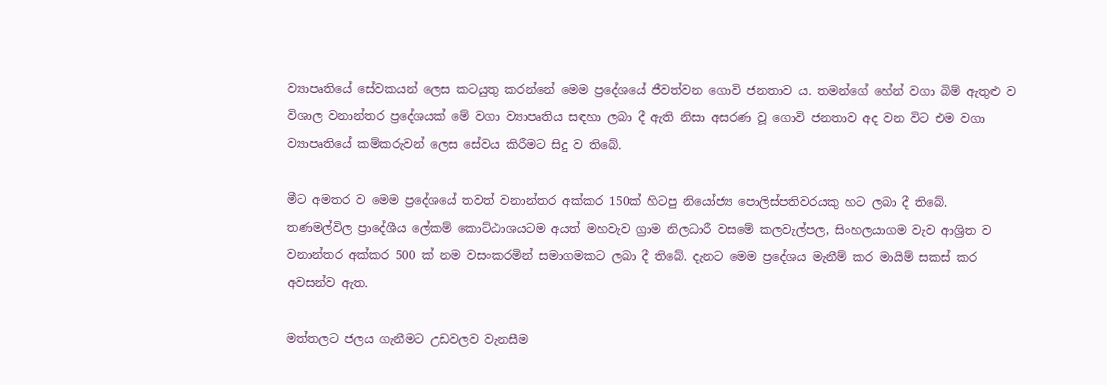ව්‍යාපෘතියේ සේවකයන් ලෙස කටයුතු කරන්නේ මෙම ප්‍රදේශයේ ජීවත්වන ගොවි ජනතාව ය. තමන්ගේ හේන් වගා බිම් ඇතුළු ව විශාල වනාන්තර ප්‍රදේශයක් මේ වගා ව්‍යාපෘතිය සඳහා ලබා දී ඇති නිසා අසරණ වූ ගොවි ජනතාව අද වන විට එම වගා ව්‍යාපෘතියේ කම්කරුවන් ලෙස සේවය කිරීමට සිදු ව තිබේ.

මීට අමතර ව මෙම ප්‍රදේශයේ තවත් වනාන්තර අක්කර 150ක් හිටපු නියෝජ්‍ය පොලිස්පතිවරයකු හට ලබා දී තිබේ.
තණමල්විල ප්‍රාදේශීය ලේකම් කොට්ඨාශයටම අයත් මහවැව ග්‍රාම නිලධාරී වසමේ කලවැල්පල, සිංහලයාගම වැව ආශ්‍රිත ව වනාන්තර අක්කර 500 ක් නම වසංකරමින් සමාගමකට ලබා දී තිබේ. දැනට මෙම ප්‍රදේශය මැනීම් කර මායිම් සකස් කර අවසන්ව ඇත.

මත්තලට ජලය ගැනීමට උඩවලව වැනසීම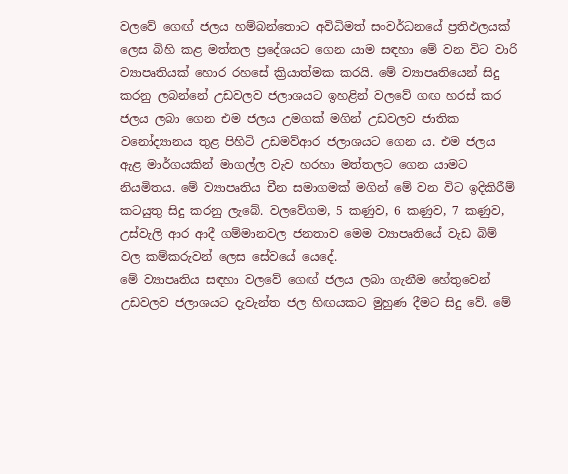වලවේ ගෙඟ් ජලය හම්බන්තොට අවිධිමත් සංවර්ධනයේ ප්‍රතිඵලයක් ලෙස බිහි කළ මත්තල ප්‍රදේශයට ගෙන යාම සඳහා මේ වන විට වාරි ව්‍යාපෘතියක් හොර රහසේ ක්‍රියාත්මක කරයි. මේ ව්‍යාපෘතියෙන් සිදු කරනු ලබන්නේ උඩවලව ජලාශයට ඉහළින් වලවේ ගඟ හරස් කර ජලය ලබා ගෙන එම ජලය උමගක් මගින් උඩවලව ජාතික වනෝද්‍යානය තුළ පිහිටි උඩමව්ආර ජලාශයට ගෙන ය. එම ජලය ඇළ මාර්ගයකින් මාගල්ල වැව හරහා මත්තලට ගෙන යාමට නියමිතය. මේ ව්‍යාපෘතිය චීන සමාගමක් මගින් මේ වන විට ඉදිකිරීම් කටයුතු සිදු කරනු ලැබේ. වලවේගම, 5 කණුව, 6 කණුව, 7 කණුව, උස්වැලි ආර ආදී ගම්මානවල ජනතාව මෙම ව්‍යාපෘතියේ වැඩ බිම් වල කම්කරුවන් ලෙස සේවයේ යෙදේ.
මේ ව්‍යාපෘතිය සඳහා වලවේ ගෙඟ් ජලය ලබා ගැනීම හේතුවෙන් උඩවලව ජලාශයට දැවැන්ත ජල හිඟයකට මුහුණ දීමට සිදු වේ. මේ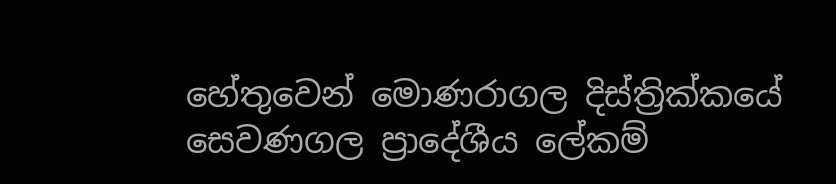හේතුවෙන් මොණරාගල දිස්ත්‍රික්කයේ සෙවණගල ප්‍රාදේශීය ලේකම්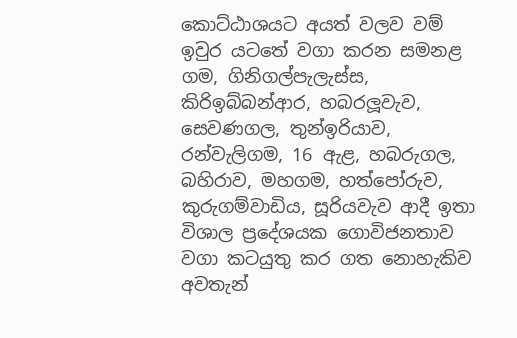කොට්ඨාශයට අයත් වලව වම් ඉවුර යටතේ වගා කරන සමනළ ගම, ගිනිගල්පැලැස්ස, කිරිඉබ්බන්ආර, හබරලූවැව, සෙවණගල, තුන්ඉරියාව, රන්වැලිගම, 16 ඇළ, හබරුගල, බහිරාව, මහගම, හත්පෝරුව, කුරුගම්වාඩිය, සූරියවැව ආදී ඉතා විශාල ප්‍රදේශයක ගොවිජනතාව වගා කටයුතු කර ගත නොහැකිව අවතැන්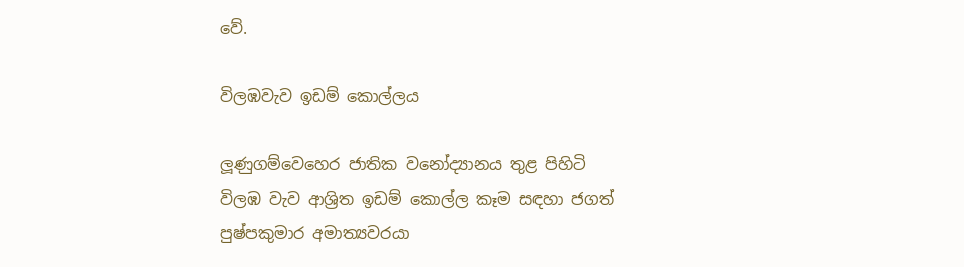වේ.

විලඹවැව ඉඩම් කොල්ලය

ලූණුගම්වෙහෙර ජාතික වනෝද්‍යානය තුළ පිහිටි විලඹ වැව ආශ්‍රිත ඉඩම් කොල්ල කෑම සඳහා ජගත් පුෂ්පකුමාර අමාත්‍යවරයා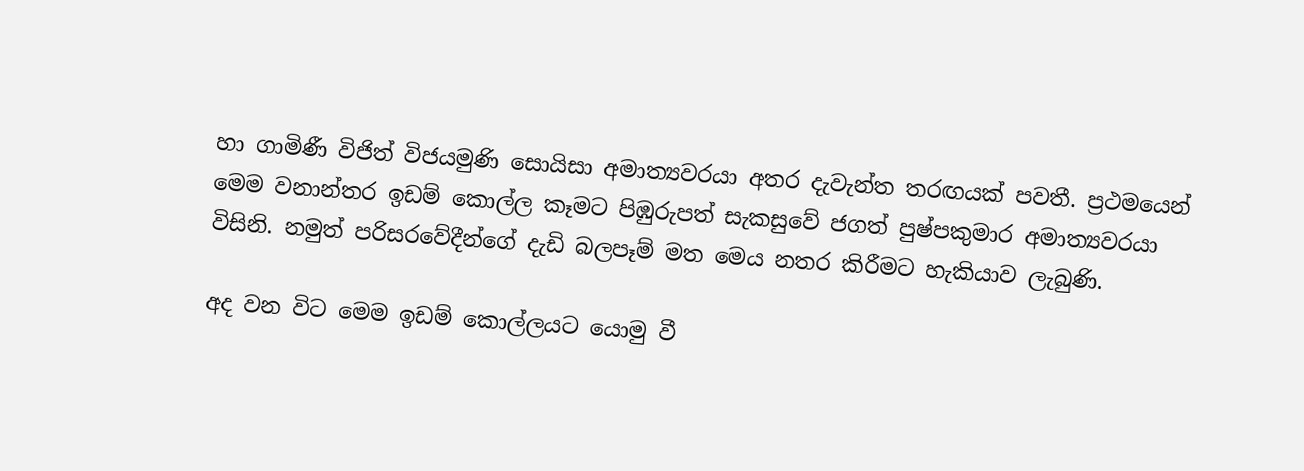හා ගාමිණී විජිත් විජයමුණි සොයිසා අමාත්‍යවරයා අතර දැවැන්ත තරඟයක් පවතී. ප්‍රථමයෙන් මෙම වනාන්තර ඉඩම් කොල්ල කෑමට පිඹුරුපත් සැකසුවේ ජගත් පුෂ්පකුමාර අමාත්‍යවරයා විසිනි. නමුත් පරිසරවේදීන්ගේ දැඩි බලපෑම් මත මෙය නතර කිරීමට හැකියාව ලැබුණි.

අද වන විට මෙම ඉඩම් කොල්ලයට යොමු වී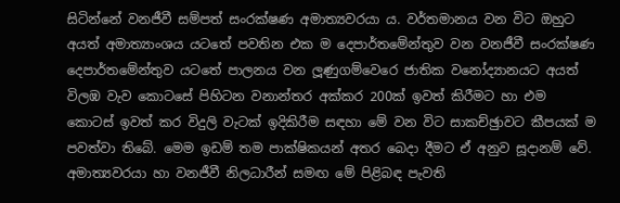සිටින්නේ වනජීවී සම්පත් සංරක්ෂණ අමාත්‍යවරයා ය. වර්තමානය වන විට ඔහුට අයත් අමාත්‍යාංශය යටතේ පවතින එක ම දෙපාර්තමේන්තුව වන වනජීවී සංරක්ෂණ දෙපාර්තමේන්තුව යටතේ පාලනය වන ලූණුගම්වෙරෙ ජාතික වනෝද්‍යානයට අයත් විලඹ වැව කොටසේ පිහිටන වනාන්තර අක්කර 200ක් ඉවත් කිරීමට හා එම කොටස් ඉවත් කර විදුලි වැටක් ඉදිකිරීම සඳහා මේ වන විට සාකච්ඡුාවට කීපයක් ම පවත්වා තිබේ. මෙම ඉඩම් තම පාක්ෂිකයන් අතර බෙදා දීමට ඒ අනුව සූදානම් වේ. අමාත්‍යවරයා හා වනජීවී නිලධාරීන් සමඟ මේ පිළිබඳ පැවති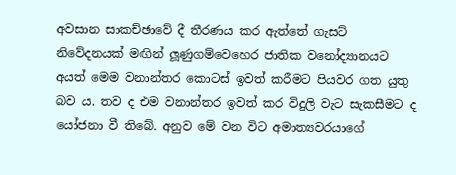අවසාන සාකච්ඡාවේ දී තීරණය කර ඇත්තේ ගැසට් නිවේදනයක් මඟින් ලූණුගම්වෙහෙර ජාතික වනෝද්‍යානයට අයත් මෙම වනාන්තර කොටස් ඉවත් කරීමට පියවර ගත යුතු බව ය. තව ද එම වනාන්තර ඉවත් කර විදුලි වැට සැකසීමට ද යෝජනා වී තිබේ. අනුව මේ වන විට අමාත්‍යවරයාගේ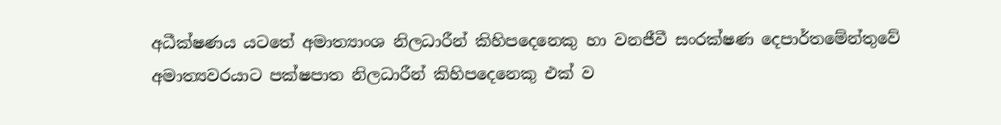අධීක්ෂණය යටතේ අමාත්‍යාංශ නිලධාරීන් කිහිපදෙනෙකු හා වනජීවී සංරක්ෂණ දෙපාර්තමේන්තුවේ අමාත්‍යවරයාට පක්ෂපාත නිලධාරීන් කිහිපදෙනෙකු එක් ව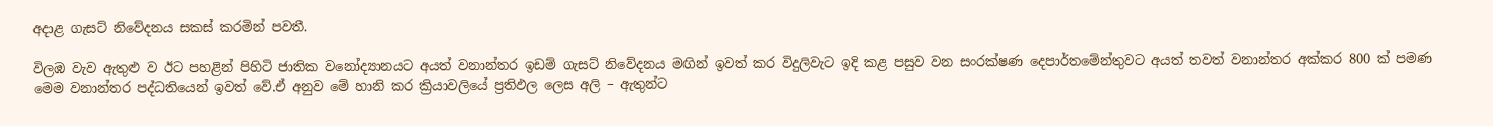අදාළ ගැසට් නිවේදනය සකස් කරමින් පවතී.

විලඹ වැව ඇතුළු ව ඊට පහළින් පිහිටි ජාතික වනෝද්‍යානයට අයත් වනාන්තර ඉඩම් ගැසට් නිවේදනය මඟින් ඉවත් කර විදුලිවැට ඉදි කළ පසුව වන සංරක්ෂණ දෙපාර්තමේන්තුවට අයත් තවත් වනාන්තර අක්කර 800 ක් පමණ මෙම වනාන්තර පද්ධතියෙන් ඉවත් වේ.ඒ අනුව මේ හානි කර ක්‍රියාවලියේ ප්‍රතිඵල ලෙස අලි – ඇතුන්ට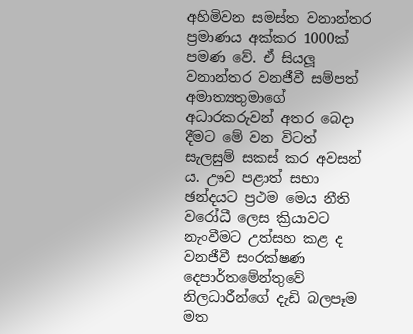අහිමිවන සමස්ත වනාන්තර ප්‍රමාණය අක්කර 1000ක් පමණ වේ. ඒ සියලූ වනාන්තර වනජීවී සම්පත් අමාත්‍යතුමාගේ අධාරකරුවන් අතර බෙදා දීමට මේ වන විටත් සැලසුම් සකස් කර අවසන් ය. ඌව පළාත් සභා ඡන්දයට ප්‍රථම මෙය නීති වරෝධී ලෙස ක්‍රියාවට නැංවීමට උත්සහ කළ ද වනජීවී සංරක්ෂණ දෙපාර්තමේන්තුවේ නිලධාරීන්ගේ දැඩි බලපෑම මත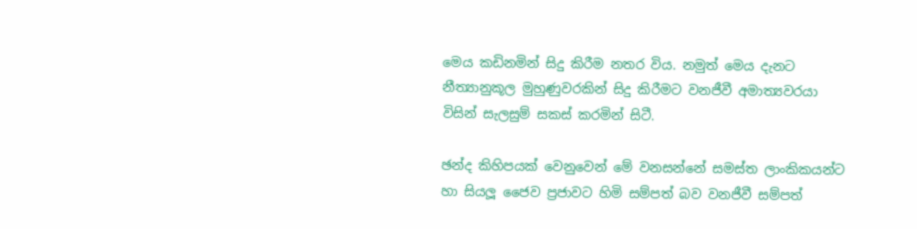මෙය කඩිනමින් සිදු කිරීම නතර විය. නමුත් මෙය දැනට නීත්‍යානුකූල මුහුණුවරකින් සිදු කිරීමට වනජීවී අමාත්‍යවරයා විසින් සැලසුම් සකස් කරමින් සිටී.

ඡන්ද කිහිපයක් වෙනුවෙන් මේ වනසන්නේ සමස්ත ලාංකිකයන්ට හා සියලූ ජෛව ප්‍රජාවට හිමි සම්පත් බව වනජීවී සම්පත්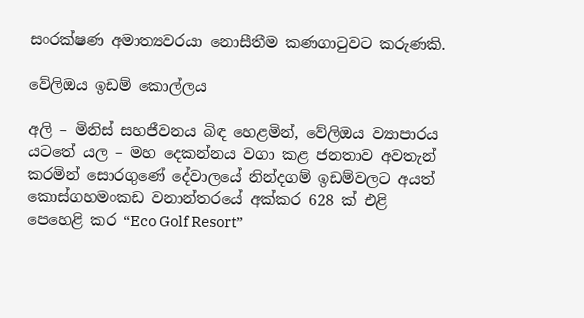සංරක්ෂණ අමාත්‍යවරයා නොසීතීම කණගාටුවට කරුණකි.

වේලිඔය ඉඩම් කොල්ලය

අලි – මිනිස් සහජීවනය බිඳ හෙළමින්, වේලිඔය ව්‍යාපාරය යටතේ යල – මහ දෙකන්නය වගා කළ ජනතාව අවතැන් කරමින් සොරගුණේ දේවාලයේ නින්දගම් ඉඩම්වලට අයත් කොස්ගහමංකඩ වනාන්තරයේ අක්කර 628 ක් එළි පෙහෙළි කර “Eco Golf Resort”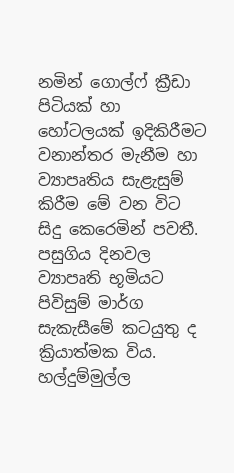නමින් ගොල්ෆ් ක්‍රීඩා පිටියක් හා හෝටලයක් ඉදිකිරීමට වනාන්තර මැනීම හා ව්‍යාපෘතිය සැළැසුම් කිරීම මේ වන විට සිදු කෙරෙමින් පවතී. පසුගිය දිනවල ව්‍යාපෘති භූමියට පිවිසුම් මාර්ග සැකැසීමේ කටයුතු ද ක්‍රියාත්මක විය. හල්දුම්මුල්ල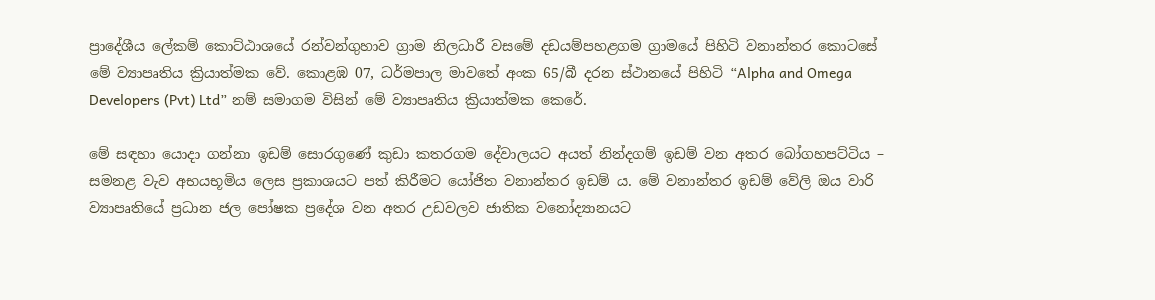ප්‍රාදේශීය ලේකම් කොට්ඨාශයේ රන්වන්ගුහාව ග්‍රාම නිලධාරී වසමේ දඩයම්පහළගම ග්‍රාමයේ පිහිටි වනාන්තර කොටසේ මේ ව්‍යාපෘතිය ක්‍රියාත්මක වේ. කොළඹ 07, ධර්මපාල මාවතේ අංක 65/බී දරන ස්ථානයේ පිහිටි “Alpha and Omega Developers (Pvt) Ltd” නම් සමාගම විසින් මේ ව්‍යාපෘතිය ක්‍රියාත්මක කෙරේ.

මේ සඳහා යොදා ගන්නා ඉඩම් සොරගුණේ කුඩා කතරගම දේවාලයට අයත් නින්දගම් ඉඩම් වන අතර බෝගහපට්ටිය – සමනළ වැව අභයභූමිය ලෙස ප්‍රකාශයට පත් කිරීමට යෝජිත වනාන්තර ඉඩම් ය. මේ වනාන්තර ඉඩම් වේලි ඔය වාරි ව්‍යාපෘතියේ ප්‍රධාන ජල පෝෂක ප්‍රදේශ වන අතර උඩවලව ජාතික වනෝද්‍යානයට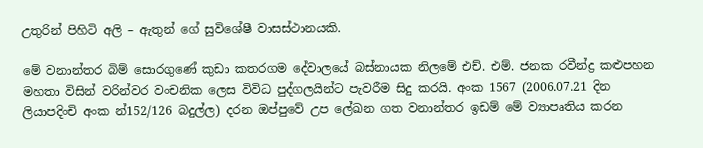උතුරින් පිහිටි අලි – ඇතුන් ගේ සුවිශේෂී වාසස්ථානයකි.

මේ වනාන්තර බිම් සොරගුණේ කුඩා කතරගම දේවාලයේ බස්නායක නිලමේ එච්. එම්. ජනක රවීන්ද්‍ර කළුපහන මහතා විසින් වරින්වර වංචනික ලෙස විවිධ පුද්ගලයින්ට පැවරීම සිදු කරයි. අංක 1567 (2006.07.21 දින ලියාපදිංචි අංක න්‍152/126 බදුල්ල) දරන ඔප්පුවේ උප ලේඛන ගත වනාන්තර ඉඩම් මේ ව්‍යාපෘතිය කරන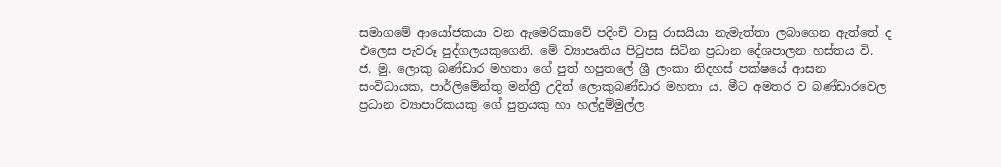සමාගමේ ආයෝජකයා වන ඇමෙරිකාවේ පදිංචි වාසු රාසයියා නැමැත්තා ලබාගෙන ඇත්තේ ද එලෙස පැවරූ පුද්ගලයකුගෙනි. මේ ව්‍යාපෘතිය පිටුපස සිටින ප්‍රධාන දේශපාලන හස්තය වි. ජ. මු. ලොකු බණ්ඩාර මහතා ගේ පුත් හපුතලේ ශ්‍රී ලංකා නිදහස් පක්ෂයේ ආසන සංවිධායක, පාර්ලිමේන්තු මන්ත්‍රී උදිත් ලොකුබණ්ඩාර මහතා ය. මීට අමතර ව බණ්ඩාරවෙල ප්‍රධාන ව්‍යාපාරිකයකු ගේ පුත්‍රයකු හා හල්දුම්මුල්ල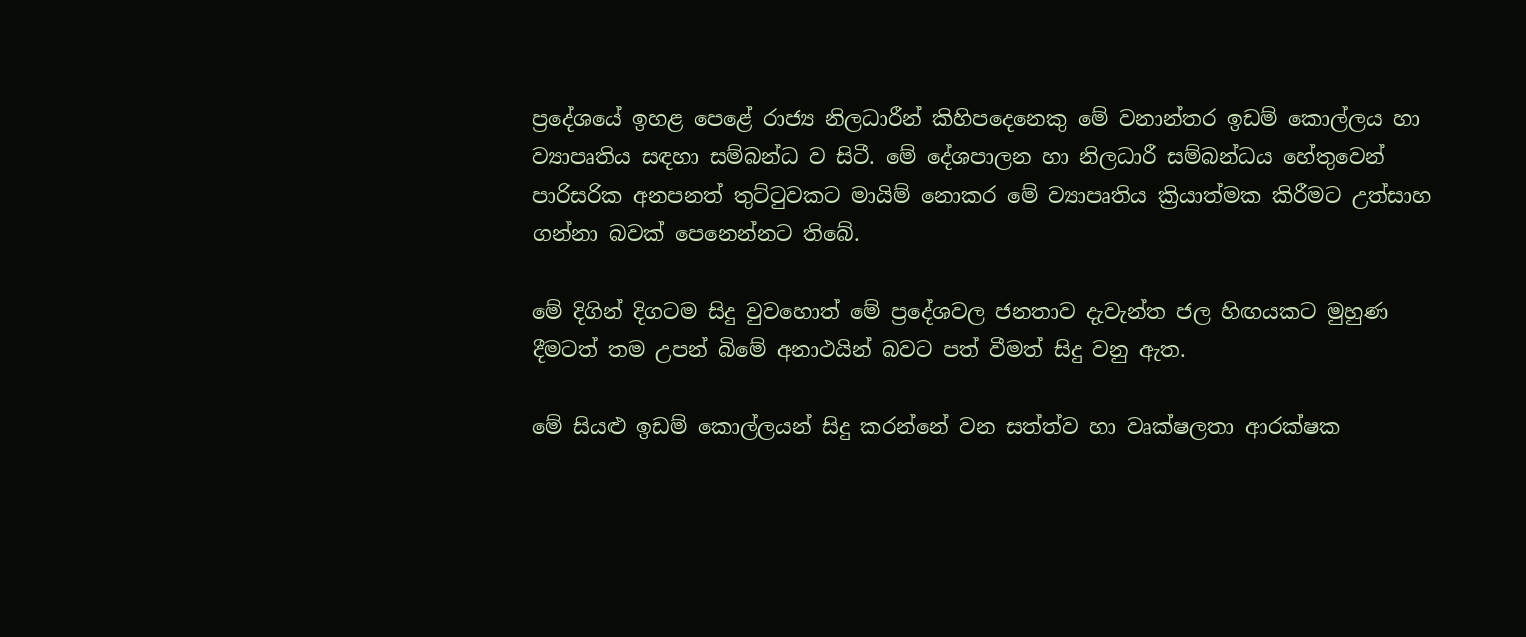ප්‍රදේශයේ ඉහළ පෙළේ රාජ්‍ය නිලධාරීන් කිහිපදෙනෙකු මේ වනාන්තර ඉඩම් කොල්ලය හා ව්‍යාපෘතිය සඳහා සම්බන්ධ ව සිටී. මේ දේශපාලන හා නිලධාරී සම්බන්ධය හේතුවෙන් පාරිසරික අනපනත් තුට්ටුවකට මායිම් නොකර මේ ව්‍යාපෘතිය ක්‍රියාත්මක කිරීමට උත්සාහ ගන්නා බවක් පෙනෙන්නට තිබේ.

මේ දිගින් දිගටම සිදු වුවහොත් මේ ප්‍රදේශවල ජනතාව දැවැන්ත ජල හිඟයකට මුහුණ දීමටත් තම උපන් බිමේ අනාථයින් බවට පත් වීමත් සිදු වනු ඇත.

මේ සියළු ඉඩම් කොල්ලයන් සිදු කරන්නේ වන සත්ත්ව හා වෘක්ෂලතා ආරක්ෂක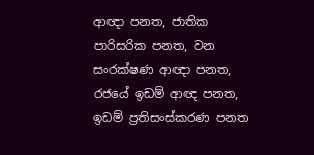ආඥා පනත, ජාතික පාරිසරික පනත, වන සංරක්ෂණ ආඥා පනත, රජයේ ඉඩම් ආඥ පනත, ඉඩම් ප්‍රතිසංස්කරණ පනත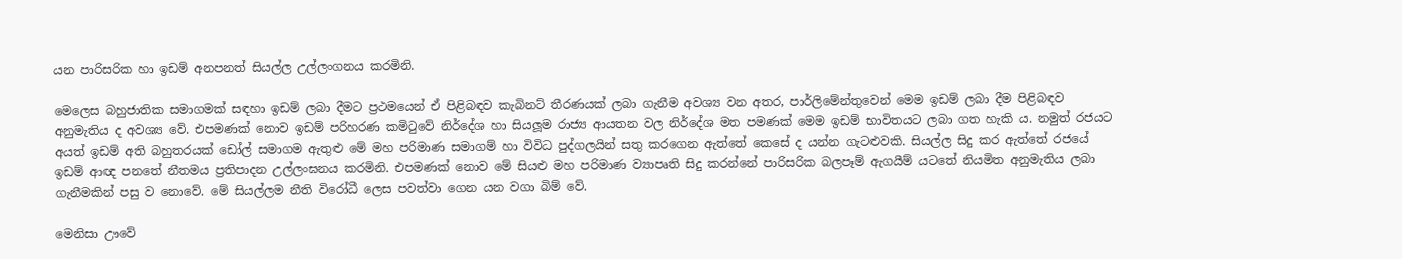යන පාරිසරික හා ඉඩම් අනපනත් සියල්ල උල්ලංගනය කරමිනි.

මෙලෙස බහුජාතික සමාගමක් සඳහා ඉඩම් ලබා දීමට ප්‍රථමයෙන් ඒ පිළිබඳව කැබිනට් තීරණයක් ලබා ගැනීම අවශ්‍ය වන අතර, පාර්ලිමේන්තුවෙන් මෙම ඉඩම් ලබා දීම පිළිබඳව අනුමැතිය ද අවශ්‍ය වේ. එපමණක් නොව ඉඩම් පරිහරණ කමිටුවේ නිර්දේශ හා සියලූම රාජ්‍ය ආයතන වල නිර්දේශ මත පමණක් මෙම ඉඩම් භාවිතයට ලබා ගත හැකි ය. නමුත් රජයට අයත් ඉඩම් අති බහුතරයක් ඩෝල් සමාගම ඇතුළු මේ මහ පරිමාණ සමාගම් හා විවිධ පුද්ගලයින් සතු කරගෙන ඇත්තේ කෙසේ ද යන්න ගැටළුවකි. සියල්ල සිදු කර ඇත්තේ රජයේ ඉඩම් ආඥ පනතේ නීතමය ප්‍රතිපාදන උල්ලංඝනය කරමිනි. එපමණක් නොව මේ සියළු මහ පරිමාණ ව්‍යාපෘති සිදු කරන්නේ පාරිසරික බලපෑම් ඇගයීම් යටතේ නියමිත අනුමැතිය ලබා ගැනීමකින් පසු ව නොවේ. මේ සියල්ලම නීති විරෝධී ලෙස පවත්වා ගෙන යන වගා බිම් වේ.

මෙනිසා ඌවේ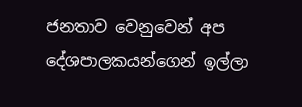ජනතාව වෙනුවෙන් අප දේශපාලකයන්ගෙන් ඉල්ලා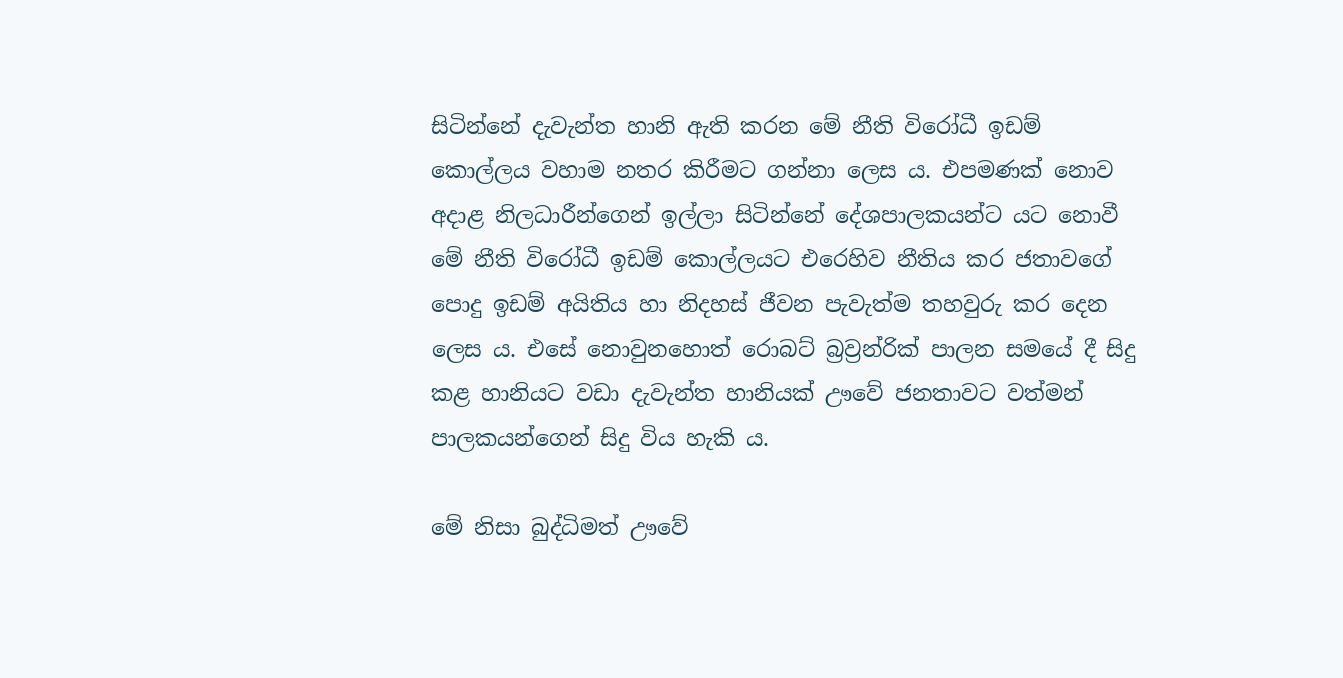සිටින්නේ දැවැන්ත හානි ඇති කරන මේ නීති විරෝධී ඉඩම් කොල්ලය වහාම නතර කිරීමට ගන්නා ලෙස ය. එපමණක් නොව අදාළ නිලධාරීන්ගෙන් ඉල්ලා සිටින්නේ දේශපාලකයන්ට යට නොවී මේ නීති විරෝධී ඉඩම් කොල්ලයට එරෙහිව නීතිය කර ජතාවගේ පොදු ඉඩම් අයිතිය හා නිදහස් ජීවන පැවැත්ම තහවුරු කර දෙන ලෙස ය. එසේ නොවුනහොත් රොබට් බ්‍රව්‍රන්රික් පාලන සමයේ දී සිදු කළ හානියට වඩා දැවැන්ත හානියක් ඌවේ ජනතාවට වත්මන් පාලකයන්ගෙන් සිදු විය හැකි ය.

මේ නිසා බුද්ධිමත් ඌවේ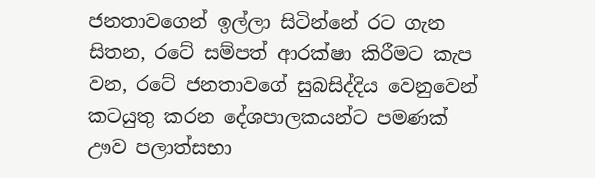ජනතාවගෙන් ඉල්ලා සිටින්නේ රට ගැන සිතන, රටේ සම්පත් ආරක්ෂා කිරීමට කැප වන, රටේ ජනතාවගේ සුබසිද්දිය වෙනුවෙන් කටයුතු කරන දේශපාලකයන්ට පමණක් ඌව පලාත්සභා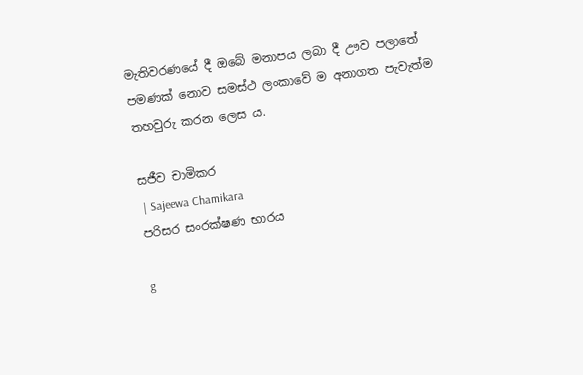මැතිවරණයේ දී ඔබේ මනාපය ලබා දී ඌව පලාතේ පමණක් නොව සමස්ථ ලංකාවේ ම අනාගත පැවැත්ම තහවුරු කරන ලෙස ය.

සජීව චාමිකර
 | Sajeewa Chamikara
පරිසර සංරක්ෂණ භාරය

g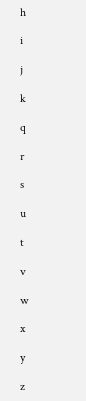h

i

j

k

q

r

s

u

t

v

w

x

y

z